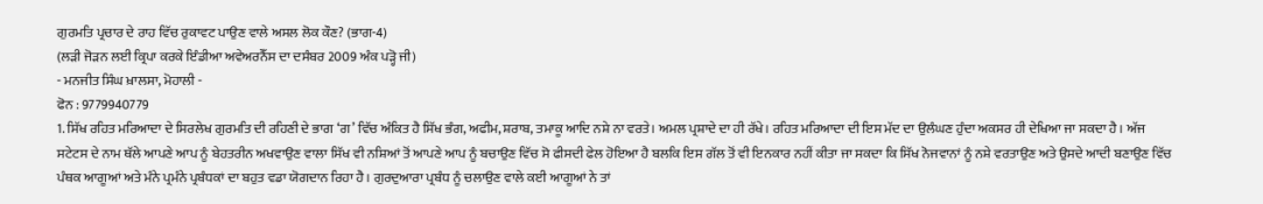ਗੁਰਮਤਿ ਪ੍ਰਚਾਰ ਦੇ ਰਾਹ ਵਿੱਚ ਰੁਕਾਵਟ ਪਾਉਣ ਵਾਲੇ ਅਸਲ ਲੋਕ ਕੌਣ? (ਭਾਗ-4)
(ਲੜੀ ਜੋੜਨ ਲਈ ਕ੍ਰਿਪਾ ਕਰਕੇ ਇੰਡੀਆ ਅਵੇਅਰਨੈੱਸ ਦਾ ਦਸੰਬਰ 2009 ਅੰਕ ਪੜ੍ਹੋ ਜੀ)
- ਮਨਜੀਤ ਸਿੰਘ ਖ਼ਾਲਸਾ, ਮੋਹਾਲੀ -
ਫੋਨ : 9779940779
1. ਸਿੱਖ ਰਹਿਤ ਮਰਿਆਦਾ ਦੇ ਸਿਰਲੇਖ ਗੁਰਮਤਿ ਦੀ ਰਹਿਣੀ ਦੇ ਭਾਗ ‘ਗ’ ਵਿੱਚ ਅੰਕਿਤ ਹੈ ਸਿੱਖ ਭੰਗ, ਅਫੀਮ, ਸ਼ਰਾਬ, ਤਮਾਕੂ ਆਦਿ ਨਸ਼ੇ ਨਾ ਵਰਤੇ। ਅਮਲ ਪ੍ਰਸ਼ਾਦੇ ਦਾ ਹੀ ਰੱਖੇ। ਰਹਿਤ ਮਰਿਆਦਾ ਦੀ ਇਸ ਮੱਦ ਦਾ ਉਲੰਘਣ ਹੁੰਦਾ ਅਕਸਰ ਹੀ ਦੇਖਿਆ ਜਾ ਸਕਦਾ ਹੈ। ਅੱਜ ਸਟੇਟਸ ਦੇ ਨਾਮ ਥੱਲੇ ਆਪਣੇ ਆਪ ਨੂੰ ਬੇਹਤਰੀਨ ਅਖਵਾਉਣ ਵਾਲਾ ਸਿੱਖ ਵੀ ਨਸ਼ਿਆਂ ਤੋਂ ਆਪਣੇ ਆਪ ਨੂੰ ਬਚਾਉਣ ਵਿੱਚ ਸੋ ਫੀਸਦੀ ਫੇਲ ਹੋਇਆ ਹੈ ਬਲਕਿ ਇਸ ਗੱਲ ਤੋਂ ਵੀ ਇਨਕਾਰ ਨਹੀਂ ਕੀਤਾ ਜਾ ਸਕਦਾ ਕਿ ਸਿੱਖ ਨੋਜਵਾਨਾਂ ਨੂੰ ਨਸ਼ੇ ਵਰਤਾਉਣ ਅਤੇ ਉਸਦੇ ਆਦੀ ਬਣਾਉਣ ਵਿੱਚ ਪੰਥਕ ਆਗੂਆਂ ਅਤੇ ਮੰਨੇ ਪ੍ਰਮੰਨੇ ਪ੍ਰਬੰਧਕਾਂ ਦਾ ਬਹੁਤ ਵਡਾ ਯੋਗਦਾਨ ਰਿਹਾ ਹੈ। ਗੁਰਦੁਆਰਾ ਪ੍ਰਬੰਧ ਨੂੰ ਚਲਾਉਣ ਵਾਲੇ ਕਈ ਆਗੂਆਂ ਨੇ ਤਾਂ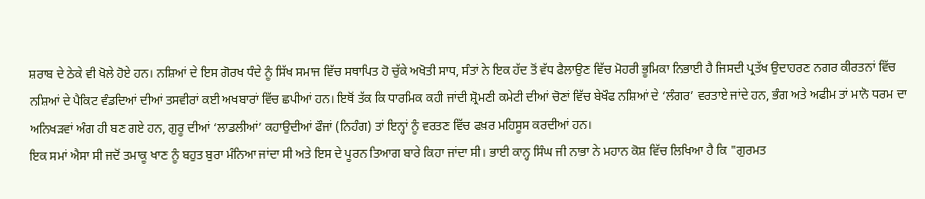ਸ਼ਰਾਬ ਦੇ ਠੇਕੇ ਵੀ ਖੋਲੇ ਹੋਏ ਹਨ। ਨਸ਼ਿਆਂ ਦੇ ਇਸ ਗੋਰਖ ਧੰਦੇ ਨੂੰ ਸਿੱਖ ਸਮਾਜ ਵਿੱਚ ਸਥਾਪਿਤ ਹੋ ਚੁੱਕੇ ਅਖੋਤੀ ਸਾਧ, ਸੰਤਾਂ ਨੇ ਇਕ ਹੱਦ ਤੋਂ ਵੱਧ ਫੈਲਾਉਣ ਵਿੱਚ ਮੋਹਰੀ ਭੂਮਿਕਾ ਨਿਭਾਈ ਹੈ ਜਿਸਦੀ ਪ੍ਰਤੱਖ ਉਦਾਹਰਣ ਨਗਰ ਕੀਰਤਨਾਂ ਵਿੱਚ ਨਸ਼ਿਆਂ ਦੇ ਪੈਕਿਟ ਵੰਡਦਿਆਂ ਦੀਆਂ ਤਸਵੀਰਾਂ ਕਈ ਅਖਬਾਰਾਂ ਵਿੱਚ ਛਪੀਆਂ ਹਨ। ਇਥੋਂ ਤੱਕ ਕਿ ਧਾਰਮਿਕ ਕਹੀ ਜਾਂਦੀ ਸ਼੍ਰੋਮਣੀ ਕਮੇਟੀ ਦੀਆਂ ਚੋਣਾਂ ਵਿੱਚ ਬੇਖੌਫ ਨਸ਼ਿਆਂ ਦੇ ‘ਲੰਗਰ’ ਵਰਤਾਏ ਜਾਂਦੇ ਹਨ, ਭੰਗ ਅਤੇ ਅਫੀਮ ਤਾਂ ਮਾਨੋ ਧਰਮ ਦਾ ਅਨਿਖੜਵਾਂ ਅੰਗ ਹੀ ਬਣ ਗਏ ਹਨ, ਗੁਰੂ ਦੀਆਂ ‘ਲਾਡਲੀਆਂ’ ਕਹਾਉਦੀਆਂ ਫੌਜਾਂ (ਨਿਹੰਗ) ਤਾਂ ਇਨ੍ਹਾਂ ਨੂੰ ਵਰਤਣ ਵਿੱਚ ਫਖ਼ਰ ਮਹਿਸੂਸ ਕਰਦੀਆਂ ਹਨ।
ਇਕ ਸਮਾਂ ਐਸਾ ਸੀ ਜਦੋਂ ਤਮਾਕੂ ਖਾਣ ਨੂੰ ਬਹੁਤ ਬੁਰਾ ਮੰਨਿਆ ਜਾਂਦਾ ਸੀ ਅਤੇ ਇਸ ਦੇ ਪੂਰਨ ਤਿਆਗ ਬਾਰੇ ਕਿਹਾ ਜਾਂਦਾ ਸੀ। ਭਾਈ ਕਾਨ੍ਹ ਸਿੰਘ ਜੀ ਨਾਭਾ ਨੇ ਮਹਾਨ ਕੋਸ਼ ਵਿੱਚ ਲਿਖਿਆ ਹੈ ਕਿ "ਗੁਰਮਤ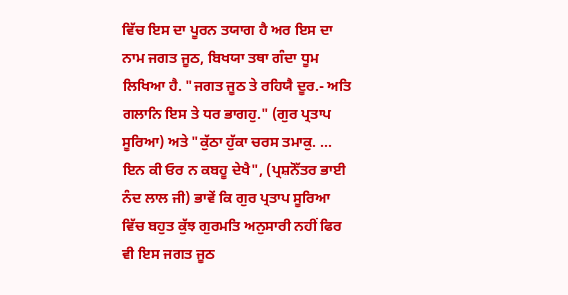ਵਿੱਚ ਇਸ ਦਾ ਪੂਰਨ ਤਯਾਗ ਹੈ ਅਰ ਇਸ ਦਾ ਨਾਮ ਜਗਤ ਜੂਠ, ਬਿਖਯਾ ਤਥਾ ਗੰਦਾ ਧੂਮ ਲਿਖਿਆ ਹੈ. "ਜਗਤ ਜੂਠ ਤੇ ਰਹਿਯੈ ਦੂਰ.- ਅਤਿ ਗਲਾਨਿ ਇਸ ਤੇ ਧਰ ਭਾਗਹੁ." (ਗੁਰ ਪ੍ਰਤਾਪ ਸੂਰਿਆ) ਅਤੇ "ਕੁੱਠਾ ਹੁੱਕਾ ਚਰਸ ਤਮਾਕੁ. ... ਇਨ ਕੀ ਓਰ ਨ ਕਬਹੂ ਦੇਖੈ", (ਪ੍ਰਸ਼ਨੋੱਤਰ ਭਾਈ ਨੰਦ ਲਾਲ ਜੀ) ਭਾਵੇਂ ਕਿ ਗੁਰ ਪ੍ਰਤਾਪ ਸੂਰਿਆ ਵਿੱਚ ਬਹੁਤ ਕੁੱਝ ਗੁਰਮਤਿ ਅਨੁਸਾਰੀ ਨਹੀਂ ਫਿਰ ਵੀ ਇਸ ਜਗਤ ਜੂਠ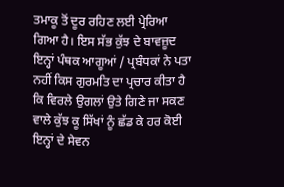ਤਮਾਕੂ ਤੋਂ ਦੂਰ ਰਹਿਣ ਲਈ ਪ੍ਰੇਰਿਆ ਗਿਆ ਹੈ। ਇਸ ਸੱਭ ਕੁੱਝ ਦੇ ਬਾਵਜ਼ੂਦ ਇਨ੍ਹਾਂ ਪੰਥਕ ਆਗੂਆਂ / ਪ੍ਰਬੰਧਕਾਂ ਨੇ ਪਤਾ ਨਹੀਂ ਕਿਸ ਗੁਰਮਤਿ ਦਾ ਪ੍ਰਚਾਰ ਕੀਤਾ ਹੈ ਕਿ ਵਿਰਲੇ ਉਗਲਾਂ ਉਤੇ ਗਿਣੇ ਜਾ ਸਕਣ ਵਾਲੇ ਕੁੱਝ ਕੂ ਸਿੱਖਾਂ ਨੂੰ ਛੱਡ ਕੇ ਹਰ ਕੋਈ ਇਨ੍ਹਾਂ ਦੇ ਸੇਵਨ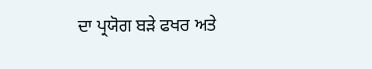ਦਾ ਪ੍ਰਯੋਗ ਬੜੇ ਫਖਰ ਅਤੇ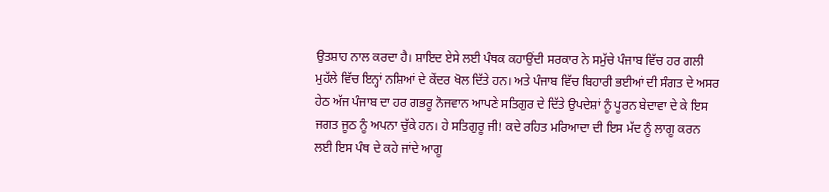ਉਤਸ਼ਾਹ ਨਾਲ ਕਰਦਾ ਹੈ। ਸ਼ਾਇਦ ਏਸੇ ਲਈ ਪੰਥਕ ਕਹਾਉਂਦੀ ਸਰਕਾਰ ਨੇ ਸਮੁੱਚੇ ਪੰਜਾਬ ਵਿੱਚ ਹਰ ਗਲੀ ਮੁਹੱਲੇ ਵਿੱਚ ਇਨ੍ਹਾਂ ਨਸ਼ਿਆਂ ਦੇ ਕੇਂਦਰ ਖੋਲ ਦਿੱਤੇ ਹਨ। ਅਤੇ ਪੰਜਾਬ ਵਿੱਚ ਬਿਹਾਰੀ ਭਈਆਂ ਦੀ ਸੰਗਤ ਦੇ ਅਸਰ ਹੇਠ ਅੱਜ ਪੰਜਾਬ ਦਾ ਹਰ ਗਭਰੂ ਨੋਜਵਾਨ ਆਪਣੇ ਸਤਿਗੁਰ ਦੇ ਦਿੱਤੇ ਉਪਦੇਸ਼ਾਂ ਨੂੰ ਪੂਰਨ ਬੇਦਾਵਾ ਦੇ ਕੇ ਇਸ ਜਗਤ ਜੂਠ ਨੂੰ ਅਪਨਾ ਚੁੱਕੇ ਹਨ। ਹੇ ਸਤਿਗੁਰੂ ਜੀ! ਕਦੇ ਰਹਿਤ ਮਰਿਆਦਾ ਦੀ ਇਸ ਮੱਦ ਨੂੰ ਲਾਗੂ ਕਰਨ ਲਈ ਇਸ ਪੰਥ ਦੇ ਕਹੇ ਜਾਂਦੇ ਆਗੂ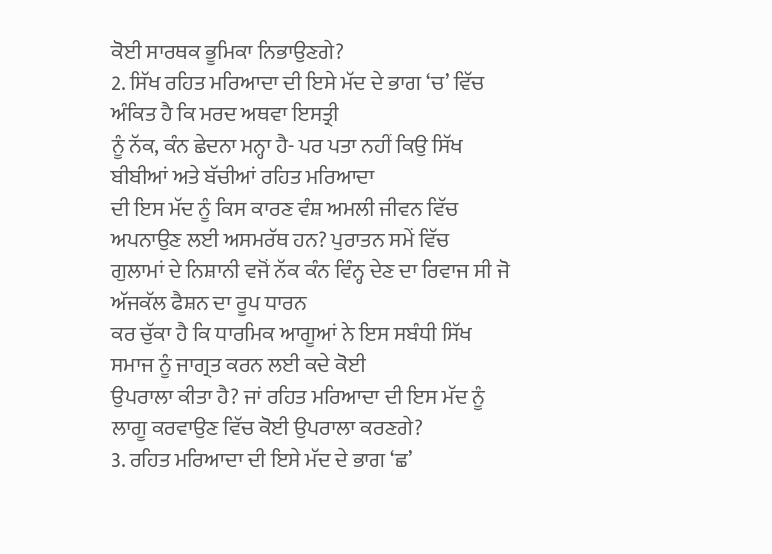ਕੋਈ ਸਾਰਥਕ ਭੂਮਿਕਾ ਨਿਭਾਉਣਗੇ?
2. ਸਿੱਖ ਰਹਿਤ ਮਰਿਆਦਾ ਦੀ ਇਸੇ ਮੱਦ ਦੇ ਭਾਗ ‘ਚ’ ਵਿੱਚ ਅੰਕਿਤ ਹੈ ਕਿ ਮਰਦ ਅਥਵਾ ਇਸਤ੍ਰੀ
ਨੂੰ ਨੱਕ, ਕੰਨ ਛੇਦਨਾ ਮਨ੍ਹਾ ਹੈ- ਪਰ ਪਤਾ ਨਹੀਂ ਕਿਉ ਸਿੱਖ ਬੀਬੀਆਂ ਅਤੇ ਬੱਚੀਆਂ ਰਹਿਤ ਮਰਿਆਦਾ
ਦੀ ਇਸ ਮੱਦ ਨੂੰ ਕਿਸ ਕਾਰਣ ਵੰਸ਼ ਅਮਲੀ ਜੀਵਨ ਵਿੱਚ ਅਪਨਾਉਣ ਲਈ ਅਸਮਰੱਥ ਹਨ? ਪੁਰਾਤਨ ਸਮੇਂ ਵਿੱਚ
ਗੁਲਾਮਾਂ ਦੇ ਨਿਸ਼ਾਨੀ ਵਜੋਂ ਨੱਕ ਕੰਨ ਵਿੰਨ੍ਹ ਦੇਣ ਦਾ ਰਿਵਾਜ ਸੀ ਜੋ ਅੱਜਕੱਲ ਫੈਸ਼ਨ ਦਾ ਰੂਪ ਧਾਰਨ
ਕਰ ਚੁੱਕਾ ਹੈ ਕਿ ਧਾਰਮਿਕ ਆਗੂਆਂ ਨੇ ਇਸ ਸਬੰਧੀ ਸਿੱਖ ਸਮਾਜ ਨੂੰ ਜਾਗ੍ਰਤ ਕਰਨ ਲਈ ਕਦੇ ਕੋਈ
ਉਪਰਾਲਾ ਕੀਤਾ ਹੈ? ਜਾਂ ਰਹਿਤ ਮਰਿਆਦਾ ਦੀ ਇਸ ਮੱਦ ਨੂੰ ਲਾਗੂ ਕਰਵਾਉਣ ਵਿੱਚ ਕੋਈ ਉਪਰਾਲਾ ਕਰਣਗੇ?
3. ਰਹਿਤ ਮਰਿਆਦਾ ਦੀ ਇਸੇ ਮੱਦ ਦੇ ਭਾਗ ‘ਛ’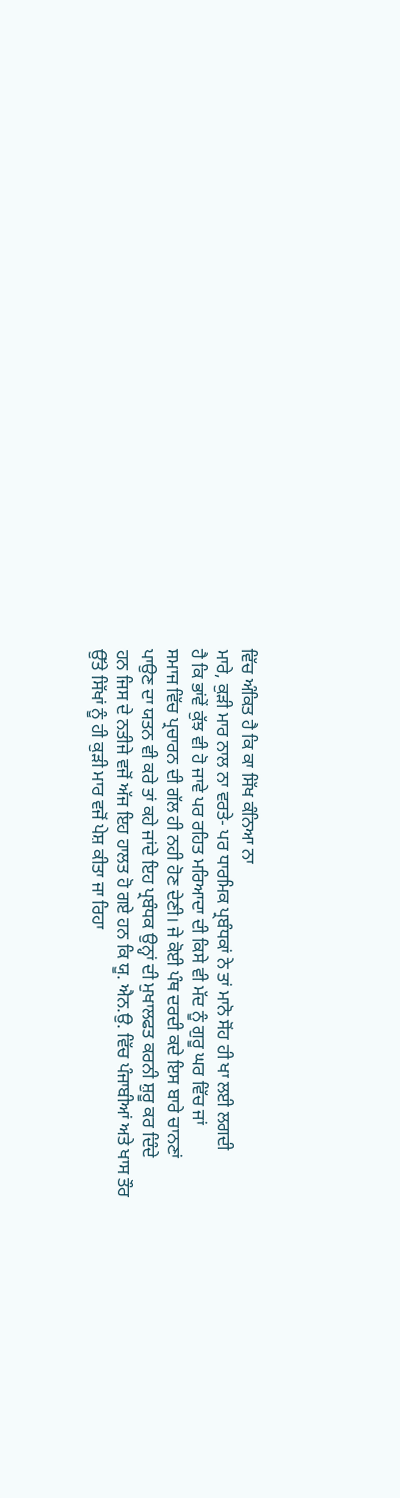ਵਿੱਚ ਅੰਕਿਤ ਹੈ ਕਿ ਕਾ ਸਿੱਖ ਕੰਨਿਆ ਨਾ
ਮਾਰੇ, ਕੁੜੀ ਮਾਰ ਨਾਲ ਨਾ ਵਰਤੇ- ਪਰ ਧਾਰਮਿਕ ਪ੍ਰਬੰਧਕਾਂ ਨੇ ਤਾਂ ਮਾਨੋ ਸੋਂਹ ਹੀ ਖਾ ਲਈ ਲਗਦੀ
ਹੈ ਕਿ ਭਾਂਵੇਂ ਕੁੱਝ ਵੀ ਹੋ ਜਾਵੇ ਪਰ ਰਹਿਤ ਮਰਿਆਦਾ ਦੀ ਕਿਸੇ ਵੀ ਮੱਦ ਨੂੰ ਗੁਰੂ ਘਰ ਵਿੱਚ ਜਾਂ
ਸਮਾਜ ਵਿੱਚ ਪ੍ਰਚਾਰਨ ਦੀ ਗੱਲ ਹੀ ਨਹੀ ਹੋਣ ਦੇਣੀ। ਜੇ ਕੋਈ ਪੰਥ ਦਰਦੀ ਕਦੇ ਇਸ ਬਾਰੇ ਚਾਨਣਾਂ
ਪਾਉਣ ਦਾ ਯਤਨ ਵੀ ਕਰੇ ਤਾਂ ਕਹੇ ਜਾਂਦੇ ਇਹ ਪ੍ਰਬੰਧਕ ਉਨ੍ਹਾਂ ਦੀ ਮੁਖਾਲਫਤ ਕਰਨੀ ਸ਼ੁਰੂ ਕਰ ਦਿੰਦੇ
ਹਨ ਜਿਸ ਦੇ ਨਤੀਜੇ ਵਜੋਂ ਅੱਜ ਇਹ ਹਾਲਤ ਹੋ ਗਏ ਹਨ ਕਿ ਯੂ. ਐਨ.ਉ. ਵਿੱਚ ਪੰਜਾਬੀਆਂ ਅਤੇ ਖਾਸ ਤੌਰ
ਉੱਤੇ ਸਿੱਖਾਂ ਨੂੰ ਹੀ ਕੁੜੀ ਮਾਰ ਵਜੋਂ ਪੇਸ਼ ਕੀਤਾ ਜਾ ਰਿਹਾ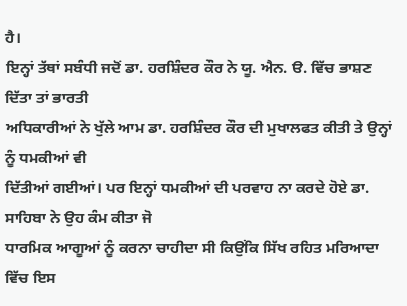ਹੈ।
ਇਨ੍ਹਾਂ ਤੱਥਾਂ ਸਬੰਧੀ ਜਦੋਂ ਡਾ. ਹਰਸ਼ਿੰਦਰ ਕੌਰ ਨੇ ਯੂ. ਐਨ. ੳ. ਵਿੱਚ ਭਾਸ਼ਣ ਦਿੱਤਾ ਤਾਂ ਭਾਰਤੀ
ਅਧਿਕਾਰੀਆਂ ਨੇ ਖੁੱਲੇ ਆਮ ਡਾ. ਹਰਸ਼ਿੰਦਰ ਕੌਰ ਦੀ ਮੁਖਾਲਫਤ ਕੀਤੀ ਤੇ ਉਨ੍ਹਾਂ ਨੂੰ ਧਮਕੀਆਂ ਵੀ
ਦਿੱਤੀਆਂ ਗਈਆਂ। ਪਰ ਇਨ੍ਹਾਂ ਧਮਕੀਆਂ ਦੀ ਪਰਵਾਹ ਨਾ ਕਰਦੇ ਹੋਏ ਡਾ. ਸਾਹਿਬਾ ਨੇ ਉਹ ਕੰਮ ਕੀਤਾ ਜੋ
ਧਾਰਮਿਕ ਆਗੂਆਂ ਨੂੰ ਕਰਨਾ ਚਾਹੀਦਾ ਸੀ ਕਿਉਂਕਿ ਸਿੱਖ ਰਹਿਤ ਮਰਿਆਦਾ ਵਿੱਚ ਇਸ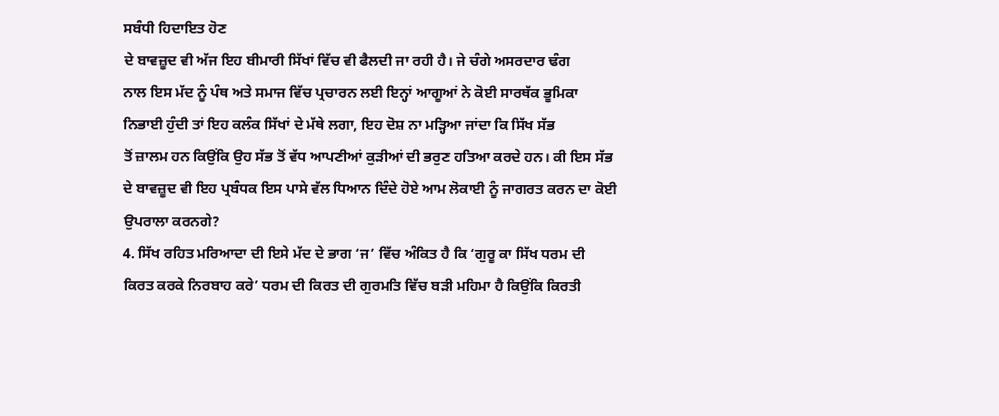ਸਬੰਧੀ ਹਿਦਾਇਤ ਹੋਣ
ਦੇ ਬਾਵਜ਼ੂਦ ਵੀ ਅੱਜ ਇਹ ਬੀਮਾਰੀ ਸਿੱਖਾਂ ਵਿੱਚ ਵੀ ਫੈਲਦੀ ਜਾ ਰਹੀ ਹੈ। ਜੇ ਚੰਗੇ ਅਸਰਦਾਰ ਢੰਗ
ਨਾਲ ਇਸ ਮੱਦ ਨੂੰ ਪੰਥ ਅਤੇ ਸਮਾਜ ਵਿੱਚ ਪ੍ਰਚਾਰਨ ਲਈ ਇਨ੍ਹਾਂ ਆਗੂਆਂ ਨੇ ਕੋਈ ਸਾਰਥੱਕ ਭੂਮਿਕਾ
ਨਿਭਾਈ ਹੁੰਦੀ ਤਾਂ ਇਹ ਕਲੰਕ ਸਿੱਖਾਂ ਦੇ ਮੱਥੇ ਲਗਾ, ਇਹ ਦੋਸ਼ ਨਾ ਮੜ੍ਹਿਆ ਜਾਂਦਾ ਕਿ ਸਿੱਖ ਸੱਭ
ਤੋਂ ਜ਼ਾਲਮ ਹਨ ਕਿਉਂਕਿ ਉਹ ਸੱਭ ਤੋਂ ਵੱਧ ਆਪਣੀਆਂ ਕੁੜੀਆਂ ਦੀ ਭਰੁਣ ਹਤਿਆ ਕਰਦੇ ਹਨ। ਕੀ ਇਸ ਸੱਭ
ਦੇ ਬਾਵਜ਼ੂਦ ਵੀ ਇਹ ਪ੍ਰਬੰਧਕ ਇਸ ਪਾਸੇ ਵੱਲ ਧਿਆਨ ਦਿੰਦੇ ਹੋਏ ਆਮ ਲੋਕਾਈ ਨੂੰ ਜਾਗਰਤ ਕਰਨ ਦਾ ਕੋਈ
ਉਪਰਾਲਾ ਕਰਨਗੇ?
4. ਸਿੱਖ ਰਹਿਤ ਮਰਿਆਦਾ ਦੀ ਇਸੇ ਮੱਦ ਦੇ ਭਾਗ ‘ਜ’ ਵਿੱਚ ਅੰਕਿਤ ਹੈ ਕਿ ‘ਗੁਰੂ ਕਾ ਸਿੱਖ ਧਰਮ ਦੀ
ਕਿਰਤ ਕਰਕੇ ਨਿਰਬਾਹ ਕਰੇ’ ਧਰਮ ਦੀ ਕਿਰਤ ਦੀ ਗੁਰਮਤਿ ਵਿੱਚ ਬੜੀ ਮਹਿਮਾ ਹੈ ਕਿਉਂਕਿ ਕਿਰਤੀ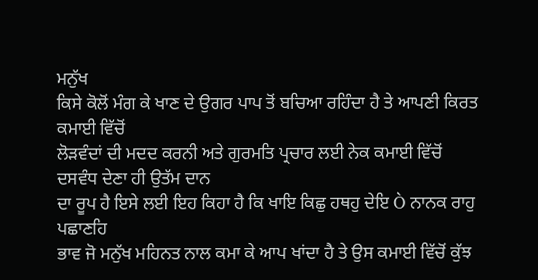ਮਨੁੱਖ
ਕਿਸੇ ਕੋਲੋਂ ਮੰਗ ਕੇ ਖਾਣ ਦੇ ਉਗਰ ਪਾਪ ਤੋਂ ਬਚਿਆ ਰਹਿੰਦਾ ਹੈ ਤੇ ਆਪਣੀ ਕਿਰਤ ਕਮਾਈ ਵਿੱਚੋਂ
ਲੋੜਵੰਦਾਂ ਦੀ ਮਦਦ ਕਰਨੀ ਅਤੇ ਗੁਰਮਤਿ ਪ੍ਰਚਾਰ ਲਈ ਨੇਕ ਕਮਾਈ ਵਿੱਚੋਂ ਦਸਵੰਧ ਦੇਣਾ ਹੀ ਉਤੱਮ ਦਾਨ
ਦਾ ਰੂਪ ਹੈ ਇਸੇ ਲਈ ਇਹ ਕਿਹਾ ਹੈ ਕਿ ਖਾਇ ਕਿਛੁ ਹਥਹੁ ਦੇਇ Ò ਨਾਨਕ ਰਾਹੁ ਪਛਾਣਹਿ
ਭਾਵ ਜੋ ਮਨੁੱਖ ਮਹਿਨਤ ਨਾਲ ਕਮਾ ਕੇ ਆਪ ਖਾਂਦਾ ਹੈ ਤੇ ਉਸ ਕਮਾਈ ਵਿੱਚੋਂ ਕੁੱਝ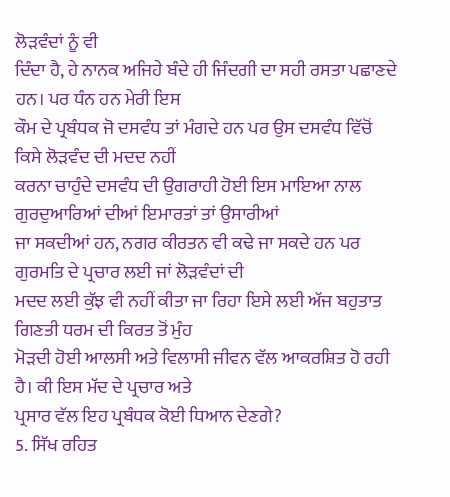ਲੋੜਵੰਦਾਂ ਨੂੰ ਵੀ
ਦਿੰਦਾ ਹੈ, ਹੇ ਨਾਨਕ ਅਜਿਹੇ ਬੰਦੇ ਹੀ ਜਿੰਦਗੀ ਦਾ ਸਹੀ ਰਸਤਾ ਪਛਾਣਦੇ ਹਨ। ਪਰ ਧੰਨ ਹਨ ਮੇਰੀ ਇਸ
ਕੌਮ ਦੇ ਪ੍ਰਬੰਧਕ ਜੋ ਦਸਵੰਧ ਤਾਂ ਮੰਗਦੇ ਹਨ ਪਰ ਉਸ ਦਸਵੰਧ ਵਿੱਚੋਂ ਕਿਸੇ ਲੋੜਵੰਦ ਦੀ ਮਦਦ ਨਹੀਂ
ਕਰਨਾ ਚਾਹੁੰਦੇ ਦਸਵੰਧ ਦੀ ਉਗਰਾਹੀ ਹੋਈ ਇਸ ਮਾਇਆ ਨਾਲ ਗੁਰਦੁਆਰਿਆਂ ਦੀਆਂ ਇਮਾਰਤਾਂ ਤਾਂ ਉਸਾਰੀਆਂ
ਜਾ ਸਕਦੀਆਂ ਹਨ, ਨਗਰ ਕੀਰਤਨ ਵੀ ਕਢੇ ਜਾ ਸਕਦੇ ਹਨ ਪਰ ਗੁਰਮਤਿ ਦੇ ਪ੍ਰਚਾਰ ਲਈ ਜਾਂ ਲੋੜਵੰਦਾਂ ਦੀ
ਮਦਦ ਲਈ ਕੁੱਝ ਵੀ ਨਹੀਂ ਕੀਤਾ ਜਾ ਰਿਹਾ ਇਸੇ ਲਈ ਅੱਜ ਬਹੁਤਾਤ ਗਿਣਤੀ ਧਰਮ ਦੀ ਕਿਰਤ ਤੋਂ ਮੁੰਹ
ਮੋੜਦੀ ਹੋਈ ਆਲਸੀ ਅਤੇ ਵਿਲਾਸੀ ਜੀਵਨ ਵੱਲ ਆਕਰਸ਼ਿਤ ਹੋ ਰਹੀ ਹੈ। ਕੀ ਇਸ ਮੱਦ ਦੇ ਪ੍ਰਚਾਰ ਅਤੇ
ਪ੍ਰਸਾਰ ਵੱਲ ਇਹ ਪ੍ਰਬੰਧਕ ਕੋਈ ਧਿਆਨ ਦੇਣਗੇ?
5. ਸਿੱਖ ਰਹਿਤ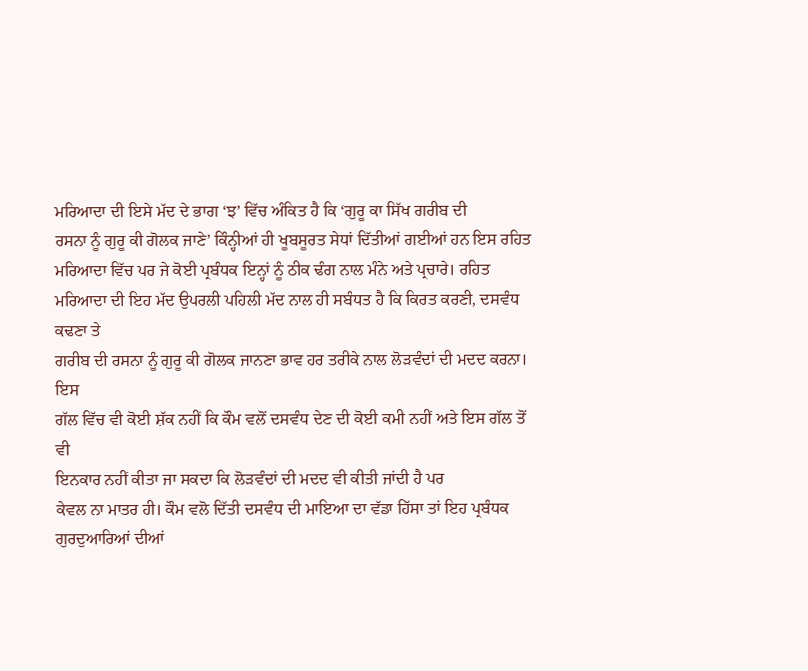ਮਰਿਆਦਾ ਦੀ ਇਸੇ ਮੱਦ ਦੇ ਭਾਗ ‘ਝ’ ਵਿੱਚ ਅੰਕਿਤ ਹੈ ਕਿ ‘ਗੁਰੂ ਕਾ ਸਿੱਖ ਗਰੀਬ ਦੀ
ਰਸਨਾ ਨੂੰ ਗੁਰੂ ਕੀ ਗੋਲਕ ਜਾਣੇ’ ਕਿੰਨ੍ਹੀਆਂ ਹੀ ਖੂਬਸੂਰਤ ਸੇਧਾਂ ਦਿੱਤੀਆਂ ਗਈਆਂ ਹਨ ਇਸ ਰਹਿਤ
ਮਰਿਆਦਾ ਵਿੱਚ ਪਰ ਜੇ ਕੋਈ ਪ੍ਰਬੰਧਕ ਇਨ੍ਹਾਂ ਨੂੰ ਠੀਕ ਢੰਗ ਨਾਲ ਮੰਨੇ ਅਤੇ ਪ੍ਰਚਾਰੇ। ਰਹਿਤ
ਮਰਿਆਦਾ ਦੀ ਇਹ ਮੱਦ ਉਪਰਲੀ ਪਹਿਲੀ ਮੱਦ ਨਾਲ ਹੀ ਸਬੰਧਤ ਹੈ ਕਿ ਕਿਰਤ ਕਰਣੀ, ਦਸਵੰਧ ਕਢਣਾ ਤੇ
ਗਰੀਬ ਦੀ ਰਸਨਾ ਨੂੰ ਗੁਰੂ ਕੀ ਗੋਲਕ ਜਾਨਣਾ ਭਾਵ ਹਰ ਤਰੀਕੇ ਨਾਲ ਲੋੜਵੰਦਾਂ ਦੀ ਮਦਦ ਕਰਨਾ। ਇਸ
ਗੱਲ ਵਿੱਚ ਵੀ ਕੋਈ ਸ਼ੱਕ ਨਹੀਂ ਕਿ ਕੌਮ ਵਲੋਂ ਦਸਵੰਧ ਦੇਣ ਦੀ ਕੋਈ ਕਮੀ ਨਹੀਂ ਅਤੇ ਇਸ ਗੱਲ ਤੋਂ ਵੀ
ਇਨਕਾਰ ਨਹੀਂ ਕੀਤਾ ਜਾ ਸਕਦਾ ਕਿ ਲੋੜਵੰਦਾਂ ਦੀ ਮਦਦ ਵੀ ਕੀਤੀ ਜਾਂਦੀ ਹੈ ਪਰ
ਕੇਵਲ ਨਾ ਮਾਤਰ ਹੀ। ਕੌਮ ਵਲੋ ਦਿੱਤੀ ਦਸਵੰਧ ਦੀ ਮਾਇਆ ਦਾ ਵੱਡਾ ਹਿੱਸਾ ਤਾਂ ਇਹ ਪ੍ਰਬੰਧਕ
ਗੁਰਦੁਆਰਿਆਂ ਦੀਆਂ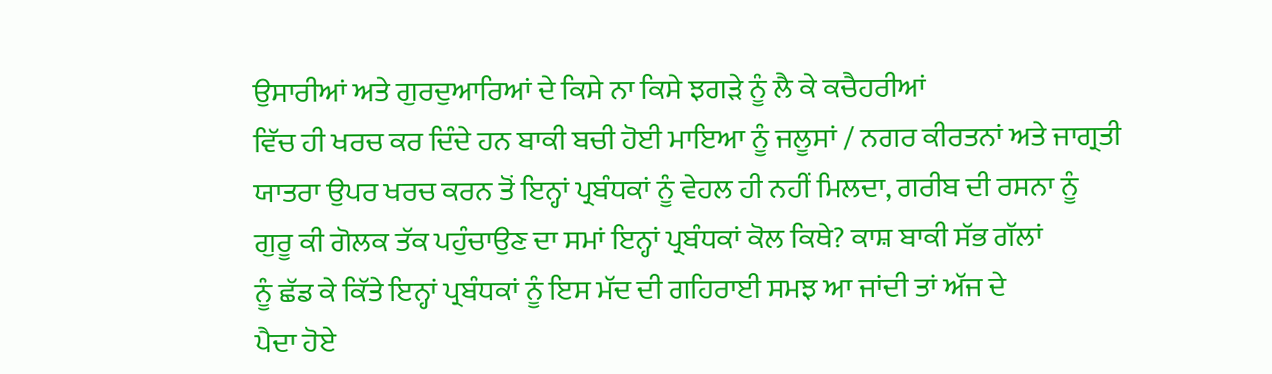ਉਸਾਰੀਆਂ ਅਤੇ ਗੁਰਦੁਆਰਿਆਂ ਦੇ ਕਿਸੇ ਨਾ ਕਿਸੇ ਝਗੜੇ ਨੂੰ ਲੈ ਕੇ ਕਚੈਹਰੀਆਂ
ਵਿੱਚ ਹੀ ਖਰਚ ਕਰ ਦਿੰਦੇ ਹਨ ਬਾਕੀ ਬਚੀ ਹੋਈ ਮਾਇਆ ਨੂੰ ਜਲੂਸਾਂ / ਨਗਰ ਕੀਰਤਨਾਂ ਅਤੇ ਜਾਗ੍ਰਤੀ
ਯਾਤਰਾ ਉਪਰ ਖਰਚ ਕਰਨ ਤੋਂ ਇਨ੍ਹਾਂ ਪ੍ਰਬੰਧਕਾਂ ਨੂੰ ਵੇਹਲ ਹੀ ਨਹੀਂ ਮਿਲਦਾ, ਗਰੀਬ ਦੀ ਰਸਨਾ ਨੂੰ
ਗੁਰੂ ਕੀ ਗੋਲਕ ਤੱਕ ਪਹੁੰਚਾਉਣ ਦਾ ਸਮਾਂ ਇਨ੍ਹਾਂ ਪ੍ਰਬੰਧਕਾਂ ਕੋਲ ਕਿਥੇ? ਕਾਸ਼ ਬਾਕੀ ਸੱਭ ਗੱਲਾਂ
ਨੂੰ ਛੱਡ ਕੇ ਕਿੱਤੇ ਇਨ੍ਹਾਂ ਪ੍ਰਬੰਧਕਾਂ ਨੂੰ ਇਸ ਮੱਦ ਦੀ ਗਹਿਰਾਈ ਸਮਝ ਆ ਜਾਂਦੀ ਤਾਂ ਅੱਜ ਦੇ
ਪੈਦਾ ਹੋਏ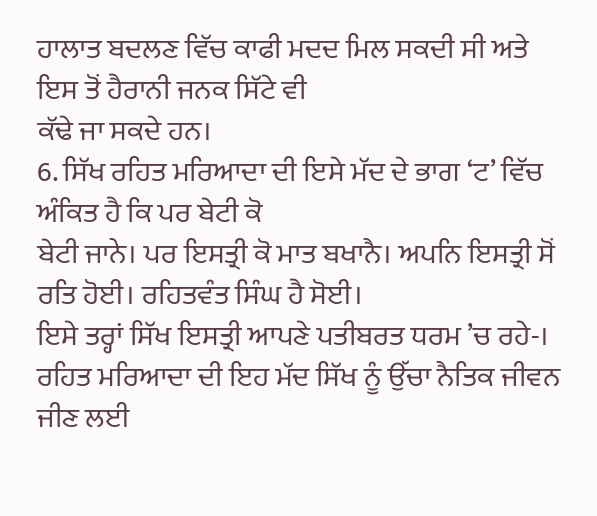ਹਾਲਾਤ ਬਦਲਣ ਵਿੱਚ ਕਾਫੀ ਮਦਦ ਮਿਲ ਸਕਦੀ ਸੀ ਅਤੇ ਇਸ ਤੋਂ ਹੈਰਾਨੀ ਜਨਕ ਸਿੱਟੇ ਵੀ
ਕੱਢੇ ਜਾ ਸਕਦੇ ਹਨ।
6. ਸਿੱਖ ਰਹਿਤ ਮਰਿਆਦਾ ਦੀ ਇਸੇ ਮੱਦ ਦੇ ਭਾਗ ‘ਟ’ ਵਿੱਚ ਅੰਕਿਤ ਹੈ ਕਿ ਪਰ ਬੇਟੀ ਕੋ
ਬੇਟੀ ਜਾਨੇ। ਪਰ ਇਸਤ੍ਰੀ ਕੋ ਮਾਤ ਬਖਾਨੈ। ਅਪਨਿ ਇਸਤ੍ਰੀ ਸੋਂ ਰਤਿ ਹੋਈ। ਰਹਿਤਵੰਤ ਸਿੰਘ ਹੈ ਸੋਈ।
ਇਸੇ ਤਰ੍ਹਾਂ ਸਿੱਖ ਇਸਤ੍ਰੀ ਆਪਣੇ ਪਤੀਬਰਤ ਧਰਮ ’ਚ ਰਹੇ-।
ਰਹਿਤ ਮਰਿਆਦਾ ਦੀ ਇਹ ਮੱਦ ਸਿੱਖ ਨੂੰ ਉੱਚਾ ਨੈਤਿਕ ਜੀਵਨ ਜੀਣ ਲਈ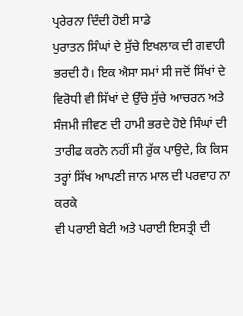ਪ੍ਰਰੇਰਨਾ ਦਿੰਦੀ ਹੋਈ ਸਾਡੇ
ਪੁਰਾਤਨ ਸਿੰਘਾਂ ਦੇ ਸੁੱਚੇ ਇਖਲਾਕ ਦੀ ਗਵਾਹੀ ਭਰਦੀ ਹੈ। ਇਕ ਐਸਾ ਸਮਾਂ ਸੀ ਜਦੋਂ ਸਿੱਖਾਂ ਦੇ
ਵਿਰੋਧੀ ਵੀ ਸਿੱਖਾਂ ਦੇ ਉੱਚੇ ਸੁੱਚੇ ਆਚਰਨ ਅਤੇ ਸੰਜਮੀ ਜੀਵਣ ਦੀ ਹਾਮੀ ਭਰਦੇ ਹੋਏ ਸਿੰਘਾਂ ਦੀ
ਤਾਰੀਫ ਕਰਨੋ ਨਹੀਂ ਸੀ ਰੁੱਕ ਪਾਉਦੇ, ਕਿ ਕਿਸ ਤਰ੍ਹਾਂ ਸਿੱਖ ਆਪਣੀ ਜਾਨ ਮਾਲ ਦੀ ਪਰਵਾਹ ਨਾ ਕਰਕੇ
ਵੀ ਪਰਾਈ ਬੇਟੀ ਅਤੇ ਪਰਾਈ ਇਸਤ੍ਰੀ ਦੀ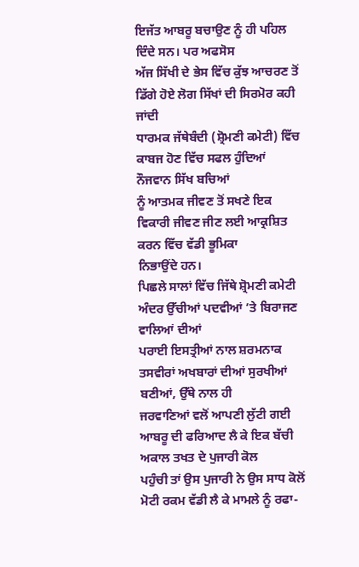ਇਜੱਤ ਆਬਰੂ ਬਚਾਉਣ ਨੂੰ ਹੀ ਪਹਿਲ ਦਿੰਦੇ ਸਨ। ਪਰ ਅਫਸੋਸ
ਅੱਜ ਸਿੱਖੀ ਦੇ ਭੇਸ ਵਿੱਚ ਕੁੱਝ ਆਚਰਣ ਤੋਂ ਡਿੱਗੇ ਹੋਏ ਲੋਗ ਸਿੱਖਾਂ ਦੀ ਸਿਰਮੋਰ ਕਹੀ ਜਾਂਦੀ
ਧਾਰਮਕ ਜੱਥੇਬੰਦੀ (ਸ਼੍ਰੋਮਣੀ ਕਮੇਟੀ) ਵਿੱਚ ਕਾਬਜ ਹੋਣ ਵਿੱਚ ਸਫਲ ਹੁੰਦਿਆਂ ਨੌਜਵਾਨ ਸਿੱਖ ਬਚਿਆਂ
ਨੂੰ ਆਤਮਕ ਜੀਵਣ ਤੋਂ ਸਖਣੇ ਇਕ ਵਿਕਾਰੀ ਜੀਵਣ ਜੀਣ ਲਈ ਆਕ੍ਰਸ਼ਿਤ ਕਰਨ ਵਿੱਚ ਵੱਡੀ ਭੂਮਿਕਾ
ਨਿਭਾਉਂਦੇ ਹਨ।
ਪਿਛਲੇ ਸਾਲਾਂ ਵਿੱਚ ਜਿੱਥੇ ਸ਼੍ਰੋਮਣੀ ਕਮੇਟੀ ਅੰਦਰ ਉੱਚੀਆਂ ਪਦਵੀਆਂ ’ਤੇ ਬਿਰਾਜਣ ਵਾਲਿਆਂ ਦੀਆਂ
ਪਰਾਈ ਇਸਤ੍ਰੀਆਂ ਨਾਲ ਸ਼ਰਮਨਾਕ ਤਸਵੀਰਾਂ ਅਖਬਾਰਾਂ ਦੀਆਂ ਸੁਰਖੀਆਂ ਬਣੀਆਂ, ਉੱਥੇ ਨਾਲ ਹੀ
ਜਰਵਾਣਿਆਂ ਵਲੋਂ ਆਪਣੀ ਲੁੱਟੀ ਗਈ ਆਬਰੂ ਦੀ ਫਰਿਆਦ ਲੈ ਕੇ ਇਕ ਬੱਚੀ ਅਕਾਲ ਤਖਤ ਦੇ ਪੁਜਾਰੀ ਕੋਲ
ਪਹੁੰਚੀ ਤਾਂ ਉਸ ਪੁਜਾਰੀ ਨੇ ਉਸ ਸਾਧ ਕੋਲੋਂ ਮੋਟੀ ਰਕਮ ਵੱਡੀ ਲੈ ਕੇ ਮਾਮਲੇ ਨੂੰ ਰਫਾ-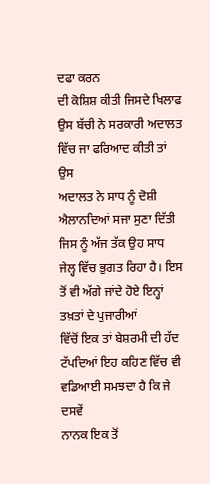ਦਫਾ ਕਰਨ
ਦੀ ਕੋਸ਼ਿਸ਼ ਕੀਤੀ ਜਿਸਦੇ ਖਿਲਾਫ ਉਸ ਬੱਚੀ ਨੇ ਸਰਕਾਰੀ ਅਦਾਲਤ ਵਿੱਚ ਜਾ ਫਰਿਆਦ ਕੀਤੀ ਤਾਂ ਉਸ
ਅਦਾਲਤ ਨੇ ਸਾਧ ਨੂੰ ਦੋਸ਼ੀ ਐਲਾਨਦਿਆਂ ਸਜਾ ਸੁਣਾ ਦਿੱਤੀ ਜਿਸ ਨੂੰ ਅੱਜ ਤੱਕ ਉਹ ਸਾਧ
ਜੇਲ੍ਹ ਵਿੱਚ ਭੁਗਤ ਰਿਹਾ ਹੈ। ਇਸ ਤੋਂ ਵੀ ਅੱਗੇ ਜਾਂਦੇ ਹੋਏ ਇਨ੍ਹਾਂ ਤਖ਼ਤਾਂ ਦੇ ਪੁਜਾਰੀਆਂ
ਵਿੱਚੋਂ ਇਕ ਤਾਂ ਬੇਸ਼ਰਮੀ ਦੀ ਹੱਦ ਟੱਪਦਿਆਂ ਇਹ ਕਹਿਣ ਵਿੱਚ ਵੀ ਵਡਿਆਈ ਸਮਝਦਾ ਹੈ ਕਿ ਜੇ ਦਸਵੇਂ
ਨਾਨਕ ਇਕ ਤੋਂ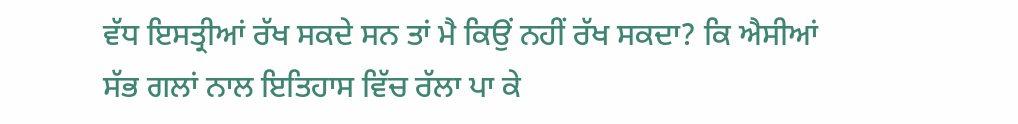ਵੱਧ ਇਸਤ੍ਰੀਆਂ ਰੱਖ ਸਕਦੇ ਸਨ ਤਾਂ ਮੈ ਕਿਉਂ ਨਹੀਂ ਰੱਖ ਸਕਦਾ? ਕਿ ਐਸੀਆਂ
ਸੱਭ ਗਲਾਂ ਨਾਲ ਇਤਿਹਾਸ ਵਿੱਚ ਰੱਲਾ ਪਾ ਕੇ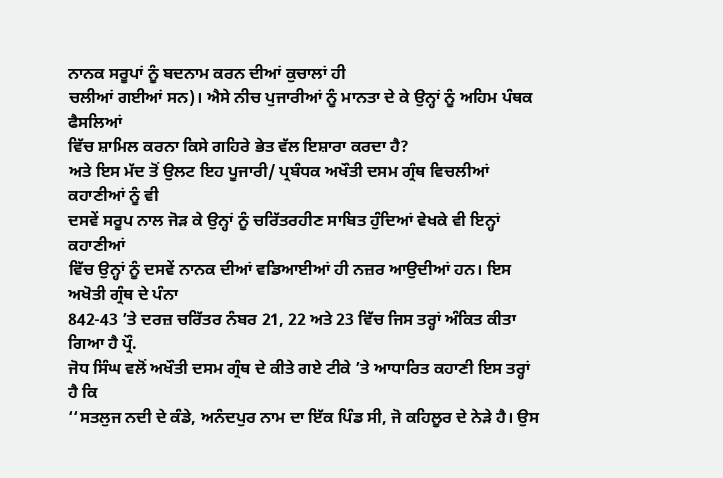ਨਾਨਕ ਸਰੂਪਾਂ ਨੂੰ ਬਦਨਾਮ ਕਰਨ ਦੀਆਂ ਕੁਚਾਲਾਂ ਹੀ
ਚਲੀਆਂ ਗਈਆਂ ਸਨ)। ਐਸੇ ਨੀਚ ਪੁਜਾਰੀਆਂ ਨੂੰ ਮਾਨਤਾ ਦੇ ਕੇ ਉਨ੍ਹਾਂ ਨੂੰ ਅਹਿਮ ਪੰਥਕ ਫੈਸਲਿਆਂ
ਵਿੱਚ ਸ਼ਾਮਿਲ ਕਰਨਾ ਕਿਸੇ ਗਹਿਰੇ ਭੇਤ ਵੱਲ ਇਸ਼ਾਰਾ ਕਰਦਾ ਹੈ?
ਅਤੇ ਇਸ ਮੱਦ ਤੋਂ ਉਲਟ ਇਹ ਪੂਜਾਰੀ/ ਪ੍ਰਬੰਧਕ ਅਖੌਤੀ ਦਸਮ ਗ੍ਰੰਥ ਵਿਚਲੀਆਂ ਕਹਾਣੀਆਂ ਨੂੰ ਵੀ
ਦਸਵੇਂ ਸਰੂਪ ਨਾਲ ਜੋੜ ਕੇ ਉਨ੍ਹਾਂ ਨੂੰ ਚਰਿੱਤਰਹੀਣ ਸਾਬਿਤ ਹੁੰਦਿਆਂ ਵੇਖਕੇ ਵੀ ਇਨ੍ਹਾਂ ਕਹਾਣੀਆਂ
ਵਿੱਚ ਉਨ੍ਹਾਂ ਨੂੰ ਦਸਵੇਂ ਨਾਨਕ ਦੀਆਂ ਵਡਿਆਈਆਂ ਹੀ ਨਜ਼ਰ ਆਉਦੀਆਂ ਹਨ। ਇਸ ਅਖੋਤੀ ਗ੍ਰੰਥ ਦੇ ਪੰਨਾ
842-43 ’ਤੇ ਦਰਜ਼ ਚਰਿੱਤਰ ਨੰਬਰ 21, 22 ਅਤੇ 23 ਵਿੱਚ ਜਿਸ ਤਰ੍ਹਾਂ ਅੰਕਿਤ ਕੀਤਾ ਗਿਆ ਹੈ ਪ੍ਰੌ.
ਜੋਧ ਸਿੰਘ ਵਲੋਂ ਅਖੌਤੀ ਦਸਮ ਗ੍ਰੰਥ ਦੇ ਕੀਤੇ ਗਏ ਟੀਕੇ ’ਤੇ ਆਧਾਰਿਤ ਕਹਾਣੀ ਇਸ ਤਰ੍ਹਾਂ ਹੈ ਕਿ
‘‘ਸਤਲੁਜ ਨਦੀ ਦੇ ਕੰਡੇ, ਅਨੰਦਪੁਰ ਨਾਮ ਦਾ ਇੱਕ ਪਿੰਡ ਸੀ, ਜੋ ਕਹਿਲੂਰ ਦੇ ਨੇੜੇ ਹੈ। ਉਸ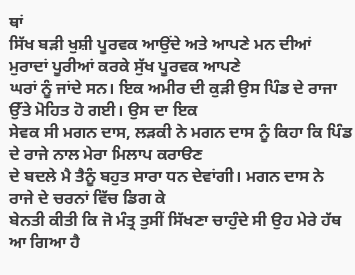ਥਾਂ
ਸਿੱਖ ਬੜੀ ਖੁਸ਼ੀ ਪੂਰਵਕ ਆਉਂਦੇ ਅਤੇ ਆਪਣੇ ਮਨ ਦੀਆਂ ਮੁਰਾਦਾਂ ਪੂਰੀਆਂ ਕਰਕੇ ਸੁੱਖ ਪੂਰਵਕ ਆਪਣੇ
ਘਰਾਂ ਨੂੰ ਜਾਂਦੇ ਸਨ। ਇਕ ਅਮੀਰ ਦੀ ਕੁੜੀ ਉਸ ਪਿੰਡ ਦੇ ਰਾਜਾ ਉੱਤੇ ਮੋਹਿਤ ਹੋ ਗਈ। ਉਸ ਦਾ ਇਕ
ਸੇਵਕ ਸੀ ਮਗਨ ਦਾਸ, ਲੜਕੀ ਨੇ ਮਗਨ ਦਾਸ ਨੂੰ ਕਿਹਾ ਕਿ ਪਿੰਡ ਦੇ ਰਾਜੇ ਨਾਲ ਮੇਰਾ ਮਿਲਾਪ ਕਰਾੳਣ
ਦੇ ਬਦਲੇ ਮੈ ਤੈਨੂੰ ਬਹੁਤ ਸਾਰਾ ਧਨ ਦੇਵਾਂਗੀ। ਮਗਨ ਦਾਸ ਨੇ ਰਾਜੇ ਦੇ ਚਰਨਾਂ ਵਿੱਚ ਡਿਗ ਕੇ
ਬੇਨਤੀ ਕੀਤੀ ਕਿ ਜੋ ਮੰਤ੍ਰ ਤੁਸੀਂ ਸਿੱਖਣਾ ਚਾਹੁੰਦੇ ਸੀ ਉਹ ਮੇਰੇ ਹੱਥ ਆ ਗਿਆ ਹੈ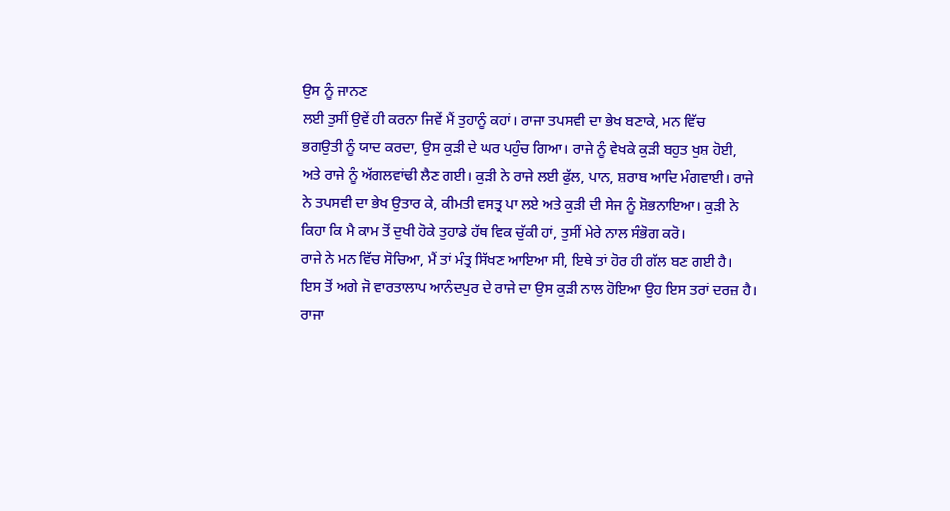ਉਸ ਨੂੰ ਜਾਨਣ
ਲਈ ਤੁਸੀਂ ਉਵੇਂ ਹੀ ਕਰਨਾ ਜਿਵੇਂ ਮੈਂ ਤੁਹਾਨੂੰ ਕਹਾਂ। ਰਾਜਾ ਤਪਸਵੀ ਦਾ ਭੇਖ ਬਣਾਕੇ, ਮਨ ਵਿੱਚ
ਭਗਉਤੀ ਨੂੰ ਯਾਦ ਕਰਦਾ, ਉਸ ਕੁੜੀ ਦੇ ਘਰ ਪਹੁੰਚ ਗਿਆ। ਰਾਜੇ ਨੂੰ ਵੇਖਕੇ ਕੁੜੀ ਬਹੁਤ ਖੁਸ਼ ਹੋਈ,
ਅਤੇ ਰਾਜੇ ਨੂੰ ਅੱਗਲਵਾਂਢੀ ਲੈਣ ਗਈ। ਕੁੜੀ ਨੇ ਰਾਜੇ ਲਈ ਫੁੱਲ, ਪਾਨ, ਸ਼ਰਾਬ ਆਦਿ ਮੰਗਵਾਈ। ਰਾਜੇ
ਨੇ ਤਪਸਵੀ ਦਾ ਭੇਖ ਉਤਾਰ ਕੇ, ਕੀਮਤੀ ਵਸਤ੍ਰ ਪਾ ਲਏ ਅਤੇ ਕੁੜੀ ਦੀ ਸੇਜ ਨੂੰ ਸ਼ੋਭਨਾਇਆ। ਕੁੜੀ ਨੇ
ਕਿਹਾ ਕਿ ਮੈ ਕਾਮ ਤੋਂ ਦੁਖੀ ਹੋਕੇ ਤੁਹਾਡੇ ਹੱਥ ਵਿਕ ਚੁੱਕੀ ਹਾਂ, ਤੁਸੀਂ ਮੇਰੇ ਨਾਲ ਸੰਭੋਗ ਕਰੋ।
ਰਾਜੇ ਨੇ ਮਨ ਵਿੱਚ ਸੋਚਿਆ, ਮੈਂ ਤਾਂ ਮੰਤ੍ਰ ਸਿੱਖਣ ਆਇਆ ਸੀ, ਇਥੇ ਤਾਂ ਹੋਰ ਹੀ ਗੱਲ ਬਣ ਗਈ ਹੈ।
ਇਸ ਤੋਂ ਅਗੇ ਜੋ ਵਾਰਤਾਲਾਪ ਆਨੰਦਪੁਰ ਦੇ ਰਾਜੇ ਦਾ ਉਸ ਕੁੜੀ ਨਾਲ ਹੋਇਆ ਉਹ ਇਸ ਤਰਾਂ ਦਰਜ਼ ਹੈ।
ਰਾਜਾ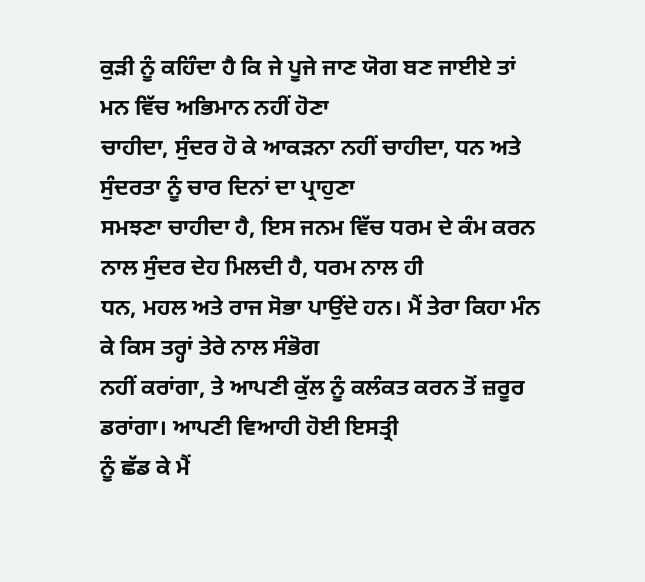ਕੁੜੀ ਨੂੰ ਕਹਿੰਦਾ ਹੈ ਕਿ ਜੇ ਪੂਜੇ ਜਾਣ ਯੋਗ ਬਣ ਜਾਈਏ ਤਾਂ ਮਨ ਵਿੱਚ ਅਭਿਮਾਨ ਨਹੀਂ ਹੋਣਾ
ਚਾਹੀਦਾ, ਸੁੰਦਰ ਹੋ ਕੇ ਆਕੜਨਾ ਨਹੀਂ ਚਾਹੀਦਾ, ਧਨ ਅਤੇ ਸੁੰਦਰਤਾ ਨੂੰ ਚਾਰ ਦਿਨਾਂ ਦਾ ਪ੍ਰਾਹੁਣਾ
ਸਮਝਣਾ ਚਾਹੀਦਾ ਹੈ, ਇਸ ਜਨਮ ਵਿੱਚ ਧਰਮ ਦੇ ਕੰਮ ਕਰਨ ਨਾਲ ਸੁੰਦਰ ਦੇਹ ਮਿਲਦੀ ਹੈ, ਧਰਮ ਨਾਲ ਹੀ
ਧਨ, ਮਹਲ ਅਤੇ ਰਾਜ ਸੋਭਾ ਪਾਉਂਦੇ ਹਨ। ਮੈਂ ਤੇਰਾ ਕਿਹਾ ਮੰਨ ਕੇ ਕਿਸ ਤਰ੍ਹਾਂ ਤੇਰੇ ਨਾਲ ਸੰਭੋਗ
ਨਹੀਂ ਕਰਾਂਗਾ, ਤੇ ਆਪਣੀ ਕੁੱਲ ਨੂੰ ਕਲੰਕਤ ਕਰਨ ਤੋਂ ਜ਼ਰੂਰ ਡਰਾਂਗਾ। ਆਪਣੀ ਵਿਆਹੀ ਹੋਈ ਇਸਤ੍ਰੀ
ਨੂੰ ਛੱਡ ਕੇ ਮੈਂ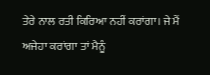ਤੇਰੇ ਨਾਲ ਰਤੀ ਕਿਰਿਆ ਨਹੀਂ ਕਰਾਂਗਾ। ਜੇ ਮੈਂ ਅਜੇਹਾ ਕਰਾਂਗਾ ਤਾਂ ਮੈਨੂੰ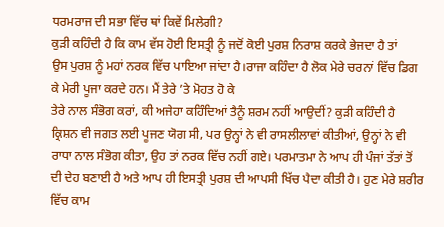ਧਰਮਰਾਜ ਦੀ ਸਭਾ ਵਿੱਚ ਥਾਂ ਕਿਵੇਂ ਮਿਲੇਗੀ?
ਕੁੜੀ ਕਹਿੰਦੀ ਹੈ ਕਿ ਕਾਮ ਵੱਸ ਹੋਈ ਇਸਤ੍ਰੀ ਨੂੰ ਜਦੋਂ ਕੋਈ ਪੁਰਸ਼ ਨਿਰਾਸ਼ ਕਰਕੇ ਭੇਜਦਾ ਹੈ ਤਾਂ
ਉਸ ਪੁਰਸ਼ ਨੂੰ ਮਹਾਂ ਨਰਕ ਵਿੱਚ ਪਾਇਆ ਜਾਂਦਾ ਹੈ।ਰਾਜਾ ਕਹਿੰਦਾ ਹੈ ਲੋਕ ਮੇਰੇ ਚਰਨਾਂ ਵਿੱਚ ਡਿਗ
ਕੇ ਮੇਰੀ ਪੂਜਾ ਕਰਦੇ ਹਨ। ਮੈਂ ਤੇਰੇ ’ਤੇ ਮੋਹਤ ਹੋ ਕੇ
ਤੇਰੇ ਨਾਲ ਸੰਭੋਗ ਕਰਾਂ, ਕੀ ਅਜੇਹਾ ਕਹਿੰਦਿਆਂ ਤੈਨੂੰ ਸ਼ਰਮ ਨਹੀਂ ਆਉਦੀਂ? ਕੁੜੀ ਕਹਿੰਦੀ ਹੈ
ਕ੍ਰਿਸ਼ਨ ਵੀ ਜਗਤ ਲਈ ਪੂਜਣ ਯੋਗ ਸੀ, ਪਰ ਉਨ੍ਹਾਂ ਨੇ ਵੀ ਰਾਸਲੀਲਾਵਾਂ ਕੀਤੀਆਂ, ਉਨ੍ਹਾਂ ਨੇ ਵੀ
ਰਾਧਾ ਨਾਲ ਸੰਭੋਗ ਕੀਤਾ, ਉਹ ਤਾਂ ਨਰਕ ਵਿੱਚ ਨਹੀਂ ਗਏ। ਪਰਮਾਤਮਾ ਨੇ ਆਪ ਹੀ ਪੰਜਾਂ ਤੱਤਾਂ ਤੋਂ
ਦੀ ਦੇਹ ਬਣਾਈ ਹੈ ਅਤੇ ਆਪ ਹੀ ਇਸਤ੍ਰੀ ਪੁਰਸ਼ ਦੀ ਆਪਸੀ ਖਿੱਚ ਪੈਦਾ ਕੀਤੀ ਹੈ। ਹੁਣ ਮੇਰੇ ਸ਼ਰੀਰ
ਵਿੱਚ ਕਾਮ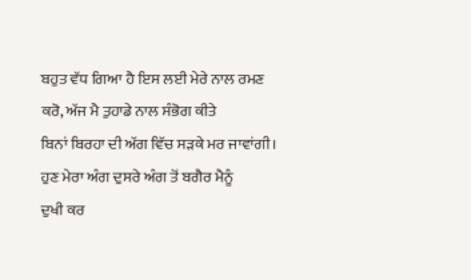ਬਹੁਤ ਵੱਧ ਗਿਆ ਹੈ ਇਸ ਲਈ ਮੇਰੇ ਨਾਲ ਰਮਣ ਕਰੋ, ਅੱਜ ਮੈ ਤੁਹਾਡੇ ਨਾਲ ਸੰਭੋਗ ਕੀਤੇ
ਬਿਨਾਂ ਬਿਰਹਾ ਦੀ ਅੱਗ ਵਿੱਚ ਸੜਕੇ ਮਰ ਜਾਵਾਂਗੀ। ਹੁਣ ਮੇਰਾ ਅੰਗ ਦੁਸਰੇ ਅੰਗ ਤੋਂ ਬਗੈਰ ਮੈਨੂੰ
ਦੁਖੀ ਕਰ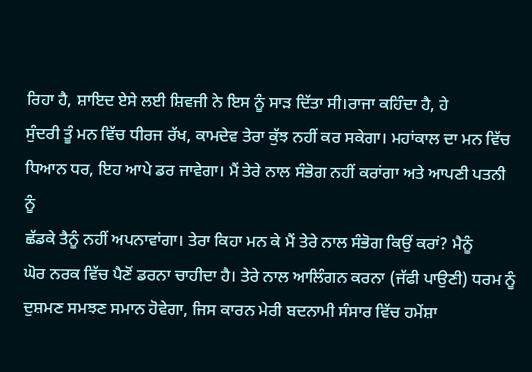ਰਿਹਾ ਹੈ, ਸ਼ਾਇਦ ਏਸੇ ਲਈ ਸ਼ਿਵਜੀ ਨੇ ਇਸ ਨੂੰ ਸਾੜ ਦਿੱਤਾ ਸੀ।ਰਾਜਾ ਕਹਿੰਦਾ ਹੈ, ਹੇ
ਸੁੰਦਰੀ ਤੂੰ ਮਨ ਵਿੱਚ ਧੀਰਜ ਰੱਖ, ਕਾਮਦੇਵ ਤੇਰਾ ਕੁੱਝ ਨਹੀਂ ਕਰ ਸਕੇਗਾ। ਮਹਾਂਕਾਲ ਦਾ ਮਨ ਵਿੱਚ
ਧਿਆਨ ਧਰ, ਇਹ ਆਪੇ ਡਰ ਜਾਵੇਗਾ। ਮੈਂ ਤੇਰੇ ਨਾਲ ਸੰਭੋਗ ਨਹੀਂ ਕਰਾਂਗਾ ਅਤੇ ਆਪਣੀ ਪਤਨੀ ਨੂੰ
ਛੱਡਕੇ ਤੈਨੂੰ ਨਹੀਂ ਅਪਨਾਵਾਂਗਾ। ਤੇਰਾ ਕਿਹਾ ਮਨ ਕੇ ਮੈਂ ਤੇਰੇ ਨਾਲ ਸੰਭੋਗ ਕਿਉਂ ਕਰਾਂ? ਮੈਨੂੰ
ਘੋਰ ਨਰਕ ਵਿੱਚ ਪੈਣੋਂ ਡਰਨਾ ਚਾਹੀਦਾ ਹੈ। ਤੇਰੇ ਨਾਲ ਆਲਿੰਗਨ ਕਰਨਾ (ਜੱਫੀ ਪਾਉਣੀ) ਧਰਮ ਨੂੰ
ਦੁਸ਼ਮਣ ਸਮਝਣ ਸਮਾਨ ਹੋਵੇਗਾ, ਜਿਸ ਕਾਰਨ ਮੇਰੀ ਬਦਨਾਮੀ ਸੰਸਾਰ ਵਿੱਚ ਹਮੇਂਸ਼ਾ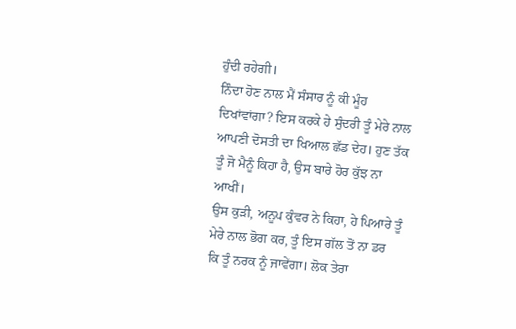ਹੁੰਦੀ ਰਹੇਗੀ।
ਨਿੰਦਾ ਹੋਣ ਨਾਲ ਮੈਂ ਸੰਸਾਰ ਨੂੰ ਕੀ ਮੂੰਹ ਦਿਖਾਂਵਾਂਗਾ? ਇਸ ਕਰਕੇ ਹੇ ਸੁੰਦਰੀ ਤੂੰ ਮੇਰੇ ਨਾਲ
ਆਪਣੀ ਦੋਸਤੀ ਦਾ ਖਿਆਲ ਛੱਡ ਦੇਹ। ਹੁਣ ਤੱਕ ਤੂੰ ਜੋ ਮੈਨੂੰ ਕਿਹਾ ਹੈ, ਉਸ ਬਾਰੇ ਹੋਰ ਕੁੱਝ ਨਾ
ਆਖੀਂ।
ਉਸ ਕੁੜੀ, ਅਨੂਪ ਕੁੰਵਰ ਨੇ ਕਿਹਾ, ਹੇ ਪਿਆਰੇ ਤੂੰ ਮੇਰੇ ਨਾਲ ਭੋਗ ਕਰ, ਤੂੰ ਇਸ ਗੱਲ ਤੋਂ ਨਾ ਡਰ
ਕਿ ਤੂੰ ਨਰਕ ਨੂੰ ਜਾਵੇਂਗਾ। ਲੋਕ ਤੇਰਾ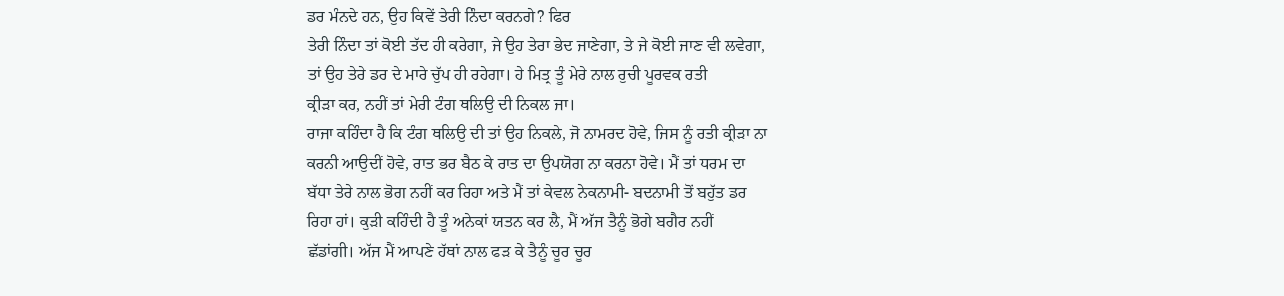ਡਰ ਮੰਨਦੇ ਹਨ, ਉਹ ਕਿਵੇਂ ਤੇਰੀ ਨਿੰਦਾ ਕਰਨਗੇ? ਫਿਰ
ਤੇਰੀ ਨਿੰਦਾ ਤਾਂ ਕੋਈ ਤੱਦ ਹੀ ਕਰੇਗਾ, ਜੇ ਉਹ ਤੇਰਾ ਭੇਦ ਜਾਣੇਗਾ, ਤੇ ਜੇ ਕੋਈ ਜਾਣ ਵੀ ਲਵੇਗਾ,
ਤਾਂ ਉਹ ਤੇਰੇ ਡਰ ਦੇ ਮਾਰੇ ਚੁੱਪ ਹੀ ਰਹੇਗਾ। ਹੇ ਮਿਤ੍ਰ ਤੂੰ ਮੇਰੇ ਨਾਲ ਰੁਚੀ ਪੂਰਵਕ ਰਤੀ
ਕ੍ਰੀੜਾ ਕਰ, ਨਹੀਂ ਤਾਂ ਮੇਰੀ ਟੰਗ ਥਲਿਉ ਦੀ ਨਿਕਲ ਜਾ।
ਰਾਜਾ ਕਹਿੰਦਾ ਹੈ ਕਿ ਟੰਗ ਥਲਿਉ ਦੀ ਤਾਂ ਉਹ ਨਿਕਲੇ, ਜੋ ਨਾਮਰਦ ਹੋਵੇ, ਜਿਸ ਨੂੰ ਰਤੀ ਕ੍ਰੀੜਾ ਨਾ
ਕਰਨੀ ਆਉਦੀਂ ਹੋਵੇ, ਰਾਤ ਭਰ ਬੈਠ ਕੇ ਰਾਤ ਦਾ ਉਪਯੋਗ ਨਾ ਕਰਨਾ ਹੋਵੇ। ਮੈਂ ਤਾਂ ਧਰਮ ਦਾ
ਬੱਧਾ ਤੇਰੇ ਨਾਲ ਭੋਗ ਨਹੀਂ ਕਰ ਰਿਹਾ ਅਤੇ ਮੈਂ ਤਾਂ ਕੇਵਲ ਨੇਕਨਾਮੀ- ਬਦਨਾਮੀ ਤੋਂ ਬਹੁੱਤ ਡਰ
ਰਿਹਾ ਹਾਂ। ਕੁੜੀ ਕਹਿੰਦੀ ਹੈ ਤੂੰ ਅਨੇਕਾਂ ਯਤਨ ਕਰ ਲੈ, ਮੈਂ ਅੱਜ ਤੈਨੂੰ ਭੋਗੇ ਬਗੈਰ ਨਹੀਂ
ਛੱਡਾਂਗੀ। ਅੱਜ ਮੈਂ ਆਪਣੇ ਹੱਥਾਂ ਨਾਲ ਫੜ ਕੇ ਤੈਨੂੰ ਚੂਰ ਚੂਰ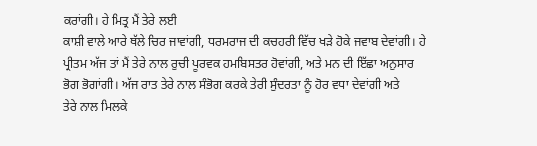ਕਰਾਂਗੀ। ਹੇ ਮਿਤ੍ਰ ਮੈਂ ਤੇਰੇ ਲਈ
ਕਾਸ਼ੀ ਵਾਲੇ ਆਰੇ ਥੱਲੇ ਚਿਰ ਜਾਵਾਂਗੀ, ਧਰਮਰਾਜ ਦੀ ਕਚਹਰੀ ਵਿੱਚ ਖੜੇ ਹੋਕੇ ਜਵਾਬ ਦੇਵਾਂਗੀ। ਹੇ
ਪ੍ਰੀਤਮ ਅੱਜ ਤਾਂ ਮੈਂ ਤੇਰੇ ਨਾਲ ਰੁਚੀ ਪੂਰਵਕ ਹਮਬਿਸਤਰ ਹੋਵਾਂਗੀ, ਅਤੇ ਮਨ ਦੀ ਇੱਛਾ ਅਨੁਸਾਰ
ਭੋਗ ਭੋਗਾਂਗੀ। ਅੱਜ ਰਾਤ ਤੇਰੇ ਨਾਲ ਸੰਭੋਗ ਕਰਕੇ ਤੇਰੀ ਸੁੰਦਰਤਾ ਨੂੰ ਹੋਰ ਵਧਾ ਦੇਵਾਂਗੀ ਅਤੇ
ਤੇਰੇ ਨਾਲ ਮਿਲਕੇ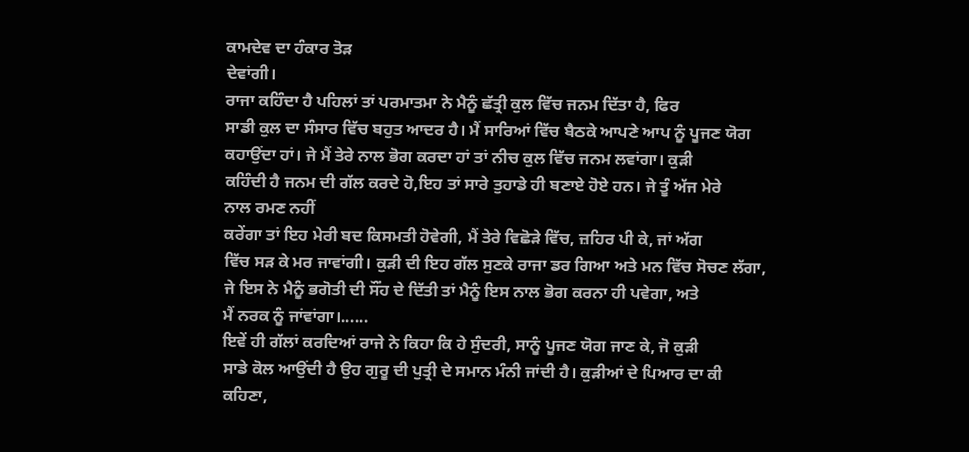ਕਾਮਦੇਵ ਦਾ ਹੰਕਾਰ ਤੋੜ
ਦੇਵਾਂਗੀ।
ਰਾਜਾ ਕਹਿੰਦਾ ਹੈ ਪਹਿਲਾਂ ਤਾਂ ਪਰਮਾਤਮਾ ਨੇ ਮੈਨੂੰ ਛੱਤ੍ਰੀ ਕੁਲ ਵਿੱਚ ਜਨਮ ਦਿੱਤਾ ਹੈ, ਫਿਰ
ਸਾਡੀ ਕੁਲ ਦਾ ਸੰਸਾਰ ਵਿੱਚ ਬਹੁਤ ਆਦਰ ਹੈ। ਮੈਂ ਸਾਰਿਆਂ ਵਿੱਚ ਬੈਠਕੇ ਆਪਣੇ ਆਪ ਨੂੰ ਪੂਜਣ ਯੋਗ
ਕਹਾਉਂਦਾ ਹਾਂ। ਜੇ ਮੈਂ ਤੇਰੇ ਨਾਲ ਭੋਗ ਕਰਦਾ ਹਾਂ ਤਾਂ ਨੀਚ ਕੁਲ ਵਿੱਚ ਜਨਮ ਲਵਾਂਗਾ। ਕੁੜੀ
ਕਹਿੰਦੀ ਹੈ ਜਨਮ ਦੀ ਗੱਲ ਕਰਦੇ ਹੋ,ਇਹ ਤਾਂ ਸਾਰੇ ਤੁਹਾਡੇ ਹੀ ਬਣਾਏ ਹੋਏ ਹਨ। ਜੇ ਤੂੰ ਅੱਜ ਮੇਰੇ
ਨਾਲ ਰਮਣ ਨਹੀਂ
ਕਰੇਂਗਾ ਤਾਂ ਇਹ ਮੇਰੀ ਬਦ ਕਿਸਮਤੀ ਹੋਵੇਗੀ, ਮੈਂ ਤੇਰੇ ਵਿਛੋੜੇ ਵਿੱਚ, ਜ਼ਹਿਰ ਪੀ ਕੇ, ਜਾਂ ਅੱਗ
ਵਿੱਚ ਸੜ ਕੇ ਮਰ ਜਾਵਾਂਗੀ। ਕੁੜੀ ਦੀ ਇਹ ਗੱਲ ਸੁਣਕੇ ਰਾਜਾ ਡਰ ਗਿਆ ਅਤੇ ਮਨ ਵਿੱਚ ਸੋਚਣ ਲੱਗਾ,
ਜੇ ਇਸ ਨੇ ਮੈਨੂੰ ਭਗੋਤੀ ਦੀ ਸੌਂਹ ਦੇ ਦਿੱਤੀ ਤਾਂ ਮੈਨੂੰ ਇਸ ਨਾਲ ਭੋਗ ਕਰਨਾ ਹੀ ਪਵੇਗਾ, ਅਤੇ
ਮੈਂ ਨਰਕ ਨੂੰ ਜਾਂਵਾਂਗਾ।......
ਇਵੇਂ ਹੀ ਗੱਲਾਂ ਕਰਦਿਆਂ ਰਾਜੇ ਨੇ ਕਿਹਾ ਕਿ ਹੇ ਸੁੰਦਰੀ, ਸਾਨੂੰ ਪੂਜਣ ਯੋਗ ਜਾਣ ਕੇ, ਜੋ ਕੁੜੀ
ਸਾਡੇ ਕੋਲ ਆਉਂਦੀ ਹੈ ਉਹ ਗੁਰੂ ਦੀ ਪੁਤ੍ਰੀ ਦੇ ਸਮਾਨ ਮੰਨੀ ਜਾਂਦੀ ਹੈ। ਕੁੜੀਆਂ ਦੇ ਪਿਆਰ ਦਾ ਕੀ
ਕਹਿਣਾ,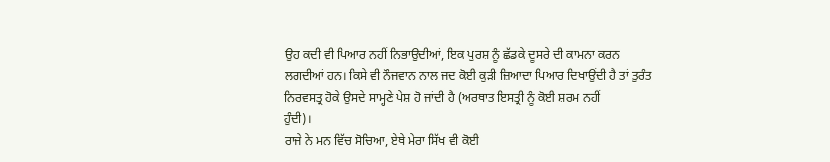ਉਹ ਕਦੀ ਵੀ ਪਿਆਰ ਨਹੀਂ ਨਿਭਾਉਦੀਆਂ, ਇਕ ਪੁਰਸ਼ ਨੂੰ ਛੱਡਕੇ ਦੂਸਰੇ ਦੀ ਕਾਮਨਾ ਕਰਨ
ਲਗਦੀਆਂ ਹਨ। ਕਿਸੇ ਵੀ ਨੌਜਵਾਨ ਨਾਲ ਜਦ ਕੋਈ ਕੁੜੀ ਜ਼ਿਆਦਾ ਪਿਆਰ ਦਿਖਾਉਂਦੀ ਹੈ ਤਾਂ ਤੁਰੰਤ
ਨਿਰਵਸਤ੍ਰ ਹੋਕੇ ਉਸਦੇ ਸਾਮ੍ਹਣੇ ਪੇਸ਼ ਹੋ ਜਾਂਦੀ ਹੈ (ਅਰਥਾਤ ਇਸਤ੍ਰੀ ਨੂੰ ਕੋਈ ਸ਼ਰਮ ਨਹੀਂ
ਹੁੰਦੀ)।
ਰਾਜੇ ਨੇ ਮਨ ਵਿੱਚ ਸੋਚਿਆ, ਏਥੇ ਮੇਰਾ ਸਿੱਖ ਵੀ ਕੋਈ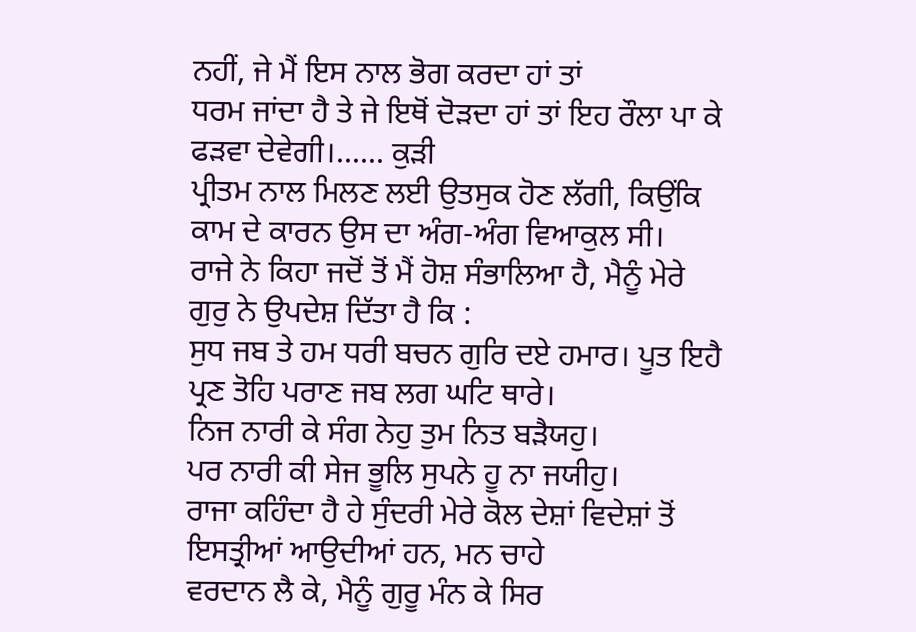ਨਹੀਂ, ਜੇ ਮੈਂ ਇਸ ਨਾਲ ਭੋਗ ਕਰਦਾ ਹਾਂ ਤਾਂ
ਧਰਮ ਜਾਂਦਾ ਹੈ ਤੇ ਜੇ ਇਥੋਂ ਦੋੜਦਾ ਹਾਂ ਤਾਂ ਇਹ ਰੌਲਾ ਪਾ ਕੇ ਫੜਵਾ ਦੇਵੇਗੀ।...... ਕੁੜੀ
ਪ੍ਰੀਤਮ ਨਾਲ ਮਿਲਣ ਲਈ ਉਤਸੁਕ ਹੋਣ ਲੱਗੀ, ਕਿਉਂਕਿ ਕਾਮ ਦੇ ਕਾਰਨ ਉਸ ਦਾ ਅੰਗ-ਅੰਗ ਵਿਆਕੁਲ ਸੀ।
ਰਾਜੇ ਨੇ ਕਿਹਾ ਜਦੋਂ ਤੋਂ ਮੈਂ ਹੋਸ਼ ਸੰਭਾਲਿਆ ਹੈ, ਮੈਨੂੰ ਮੇਰੇ ਗੁਰੁ ਨੇ ਉਪਦੇਸ਼ ਦਿੱਤਾ ਹੈ ਕਿ :
ਸੁਧ ਜਬ ਤੇ ਹਮ ਧਰੀ ਬਚਨ ਗੁਰਿ ਦਏ ਹਮਾਰ। ਪੂਤ ਇਹੈ ਪ੍ਰਣ ਤੋਹਿ ਪਰਾਣ ਜਬ ਲਗ ਘਟਿ ਥਾਰੇ।
ਨਿਜ ਨਾਰੀ ਕੇ ਸੰਗ ਨੇਹੁ ਤੁਮ ਨਿਤ ਬੜੈਯਹੁ।
ਪਰ ਨਾਰੀ ਕੀ ਸੇਜ ਭੂਲਿ ਸੁਪਨੇ ਹੂ ਨਾ ਜਯੀਹੁ।
ਰਾਜਾ ਕਹਿੰਦਾ ਹੈ ਹੇ ਸੁੰਦਰੀ ਮੇਰੇ ਕੋਲ ਦੇਸ਼ਾਂ ਵਿਦੇਸ਼ਾਂ ਤੋਂ ਇਸਤ੍ਰੀਆਂ ਆਉਦੀਆਂ ਹਨ, ਮਨ ਚਾਹੇ
ਵਰਦਾਨ ਲੈ ਕੇ, ਮੈਨੂੰ ਗੁਰੂ ਮੰਨ ਕੇ ਸਿਰ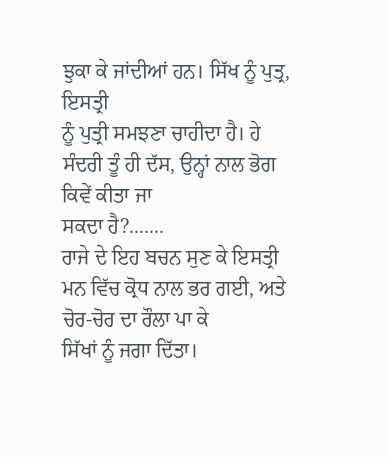ਝੁਕਾ ਕੇ ਜਾਂਦੀਆਂ ਹਨ। ਸਿੱਖ ਨੂੰ ਪੁਤ੍ਰ, ਇਸਤ੍ਰੀ
ਨੂੰ ਪੁਤ੍ਰੀ ਸਮਝਣਾ ਚਾਹੀਦਾ ਹੈ। ਹੇ ਸੰਦਰੀ ਤੂੰ ਹੀ ਦੱਸ, ਉਨ੍ਹਾਂ ਨਾਲ ਭੋਗ ਕਿਵੇਂ ਕੀਤਾ ਜਾ
ਸਕਦਾ ਹੈ?.......
ਰਾਜੇ ਦੇ ਇਹ ਬਚਨ ਸੁਣ ਕੇ ਇਸਤ੍ਰੀ ਮਨ ਵਿੱਚ ਕ੍ਰੋਧ ਨਾਲ ਭਰ ਗਈ, ਅਤੇ ਚੋਰ-ਚੋਰ ਦਾ ਰੌਲਾ ਪਾ ਕੇ
ਸਿੱਖਾਂ ਨੂੰ ਜਗਾ ਦਿੱਤਾ।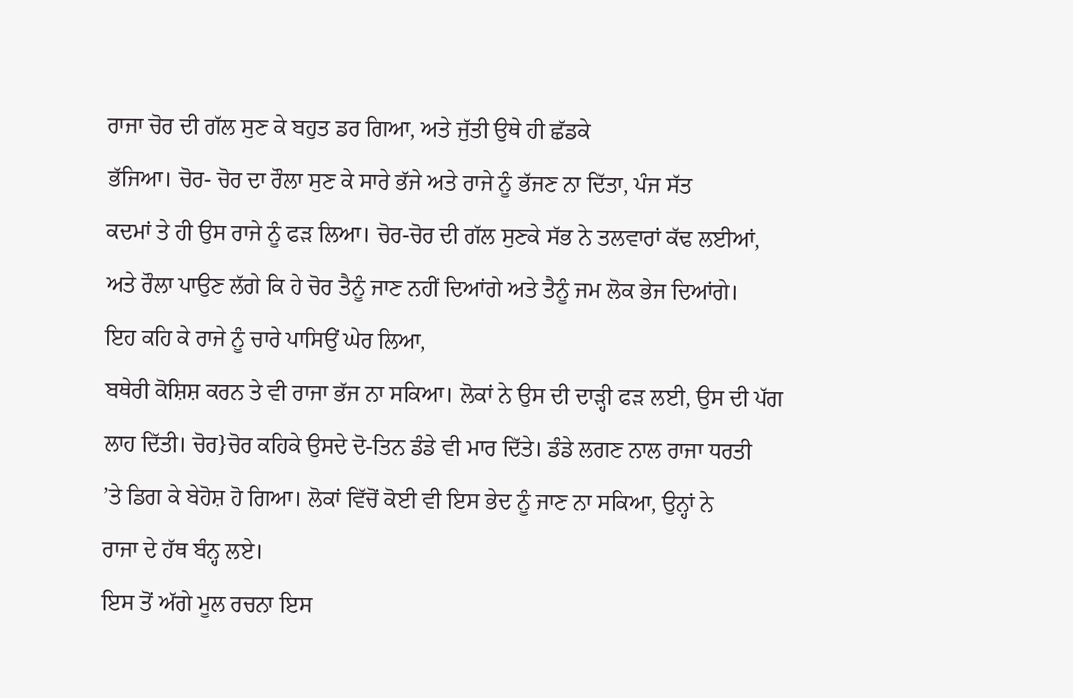ਰਾਜਾ ਚੋਰ ਦੀ ਗੱਲ ਸੁਣ ਕੇ ਬਹੁਤ ਡਰ ਗਿਆ, ਅਤੇ ਜੁੱਤੀ ਉਥੇ ਹੀ ਛੱਡਕੇ
ਭੱਜਿਆ। ਚੋਰ- ਚੋਰ ਦਾ ਰੌਲਾ ਸੁਣ ਕੇ ਸਾਰੇ ਭੱਜੇ ਅਤੇ ਰਾਜੇ ਨੂੰ ਭੱਜਣ ਨਾ ਦਿੱਤਾ, ਪੰਜ ਸੱਤ
ਕਦਮਾਂ ਤੇ ਹੀ ਉਸ ਰਾਜੇ ਨੂੰ ਫੜ ਲਿਆ। ਚੋਰ-ਚੋਰ ਦੀ ਗੱਲ ਸੁਣਕੇ ਸੱਭ ਨੇ ਤਲਵਾਰਾਂ ਕੱਢ ਲਈਆਂ,
ਅਤੇ ਰੌਲਾ ਪਾਉਣ ਲੱਗੇ ਕਿ ਹੇ ਚੋਰ ਤੈਨੂੰ ਜਾਣ ਨਹੀਂ ਦਿਆਂਗੇ ਅਤੇ ਤੈਨੂੰ ਜਮ ਲੋਕ ਭੇਜ ਦਿਆਂਗੇ।
ਇਹ ਕਹਿ ਕੇ ਰਾਜੇ ਨੂੰ ਚਾਰੇ ਪਾਸਿਉਂ ਘੇਰ ਲਿਆ,
ਬਥੇਰੀ ਕੋਸ਼ਿਸ਼ ਕਰਨ ਤੇ ਵੀ ਰਾਜਾ ਭੱਜ ਨਾ ਸਕਿਆ। ਲੋਕਾਂ ਨੇ ਉਸ ਦੀ ਦਾੜ੍ਹੀ ਫੜ ਲਈ, ਉਸ ਦੀ ਪੱਗ
ਲਾਹ ਦਿੱਤੀ। ਚੋਰ}ਚੋਰ ਕਹਿਕੇ ਉਸਦੇ ਦੋ-ਤਿਨ ਡੰਡੇ ਵੀ ਮਾਰ ਦਿੱਤੇ। ਡੰਡੇ ਲਗਣ ਨਾਲ ਰਾਜਾ ਧਰਤੀ
’ਤੇ ਡਿਗ ਕੇ ਬੇਹੋਸ਼ ਹੋ ਗਿਆ। ਲੋਕਾਂ ਵਿੱਚੋਂ ਕੋਈ ਵੀ ਇਸ ਭੇਦ ਨੂੰ ਜਾਣ ਨਾ ਸਕਿਆ, ਉਨ੍ਹਾਂ ਨੇ
ਰਾਜਾ ਦੇ ਹੱਥ ਬੰਨ੍ਹ ਲਏ।
ਇਸ ਤੋਂ ਅੱਗੇ ਮੂਲ ਰਚਨਾ ਇਸ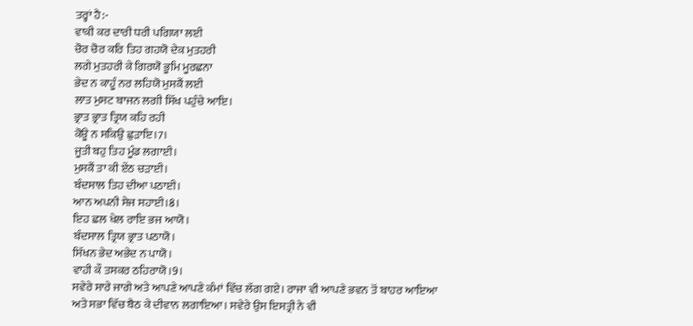ਤਰ੍ਹਾਂ ਹੈ:-
ਵਾਕੀ ਕਰ ਦਾਰੀ ਧਰੀ ਪਗਿਯਾ ਲਈ
ਚੋਰ ਚੋਰ ਕਰਿ ਤਿਹ ਗਹਯੋ ਦੇਕ ਮੁਤਹਰੀ
ਲਗੇ ਮੁਤਹਰੀ ਕੇ ਗਿਰਯੋ ਭੂਮਿ ਮੂਰਛਨਾ
ਭੇਦ ਨ ਕਾਹੂੰ ਨਰ ਲਹਿਯੋ ਮੁਸਕੈਂ ਲਈ
ਲਾਤ ਮੁਸਟ ਬਾਜਨ ਲਗੀ ਸਿੱਖ ਪਹੁੰਚੇ ਆਇ।
ਭ੍ਰਾਤ ਭ੍ਰਾਤ ਤ੍ਰਿਯ ਕਹਿ ਰਹੀ
ਕੋਊ ਨ ਸਕਿਉ ਛੁੜਾਇ।7।
ਜੂਤੀ ਬਹੁ ਤਿਹ ਮੂੰਡ ਲਗਾਈ।
ਮੁਸਕੈਂ ਤਾ ਕੀ ਏਂਠ ਚੜਾਈ।
ਬੰਦਸਾਲ ਤਿਹ ਦੀਆ ਪਠਾਈ।
ਆਨ ਅਪਨੀ ਸੇਜ ਸਹਾਈ।8।
ਇਹ ਛਲ ਖੇਲ ਰਾਇ ਭਜ ਆਯੋ।
ਬੰਦਸਾਲ ਤ੍ਰਿਯ ਭ੍ਰਾਤ ਪਠਾਯੋ।
ਸਿੱਖਨ ਭੇਦ ਅਭੇਦ ਨ ਪਾਯੋ।
ਵਾਹੀ ਕੌ ਤਸਕਰ ਠਹਿਰਾਯੋ।9।
ਸਵੇਰੇ ਸਾਰੇ ਜਾਗੇ ਅਤੇ ਆਪਣੇ ਆਪਣੇ ਕੰਮਾਂ ਵਿੱਚ ਲੱਗ ਗਏ। ਰਾਜਾ ਵੀ ਆਪਣੇ ਭਵਨ ਤੋਂ ਬਾਹਰ ਆਇਆ
ਅਤੇ ਸਭਾ ਵਿੱਚ ਬੈਠ ਕੇ ਦੀਵਾਨ ਲਗਾਇਆ। ਸਵੇਰੇ ਉਸ ਇਸਤ੍ਰੀ ਨੇ ਵੀ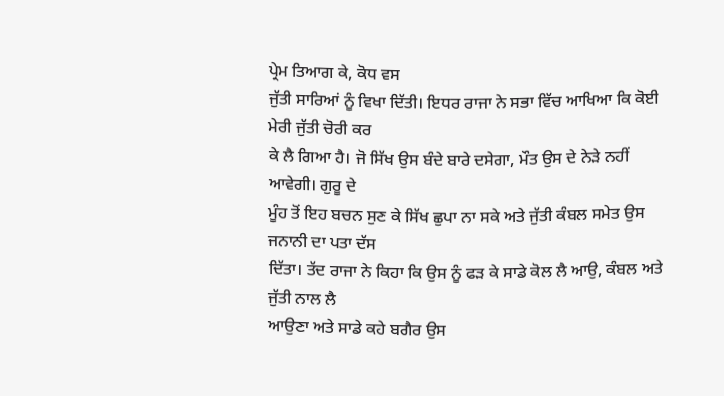ਪ੍ਰੇਮ ਤਿਆਗ ਕੇ, ਕੋਧ ਵਸ
ਜੁੱਤੀ ਸਾਰਿਆਂ ਨੂੰ ਵਿਖਾ ਦਿੱਤੀ। ਇਧਰ ਰਾਜਾ ਨੇ ਸਭਾ ਵਿੱਚ ਆਖਿਆ ਕਿ ਕੋਈ ਮੇਰੀ ਜੁੱਤੀ ਚੋਰੀ ਕਰ
ਕੇ ਲੈ ਗਿਆ ਹੈ। ਜੋ ਸਿੱਖ ਉਸ ਬੰਦੇ ਬਾਰੇ ਦਸੇਗਾ, ਮੌਤ ਉਸ ਦੇ ਨੇੜੇ ਨਹੀਂ ਆਵੇਗੀ। ਗੁਰੂ ਦੇ
ਮੂੰਹ ਤੋਂ ਇਹ ਬਚਨ ਸੁਣ ਕੇ ਸਿੱਖ ਛੁਪਾ ਨਾ ਸਕੇ ਅਤੇ ਜੁੱਤੀ ਕੰਬਲ ਸਮੇਤ ਉਸ ਜਨਾਨੀ ਦਾ ਪਤਾ ਦੱਸ
ਦਿੱਤਾ। ਤੱਦ ਰਾਜਾ ਨੇ ਕਿਹਾ ਕਿ ਉਸ ਨੂੰ ਫੜ ਕੇ ਸਾਡੇ ਕੋਲ ਲੈ ਆਉ, ਕੰਬਲ ਅਤੇ ਜੁੱਤੀ ਨਾਲ ਲੈ
ਆਉਣਾ ਅਤੇ ਸਾਡੇ ਕਹੇ ਬਗੈਰ ਉਸ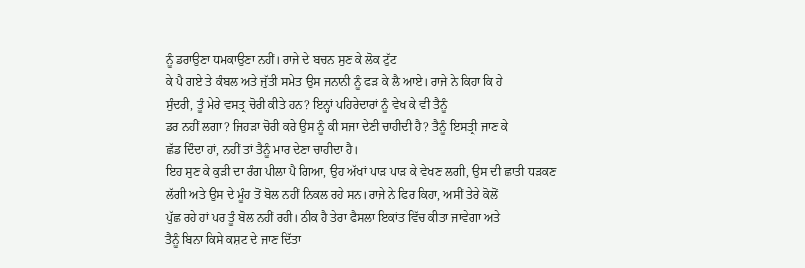ਨੂੰ ਡਰਾਉਣਾ ਧਮਕਾਉਣਾ ਨਹੀਂ। ਰਾਜੇ ਦੇ ਬਚਨ ਸੁਣ ਕੇ ਲੋਕ ਟੁੱਟ
ਕੇ ਪੈ ਗਏ ਤੇ ਕੰਬਲ ਅਤੇ ਜੁੱਤੀ ਸਮੇਤ ਉਸ ਜਨਾਨੀ ਨੂੰ ਫੜ ਕੇ ਲੈ ਆਏ। ਰਾਜੇ ਨੇ ਕਿਹਾ ਕਿ ਹੇ
ਸੁੰਦਰੀ, ਤੂੰ ਮੇਰੇ ਵਸਤ੍ਰ ਚੋਰੀ ਕੀਤੇ ਹਨ? ਇਨ੍ਹਾਂ ਪਹਿਰੇਦਾਰਾਂ ਨੂੰ ਵੇਖ ਕੇ ਵੀ ਤੈਨੂੰ
ਡਰ ਨਹੀਂ ਲਗਾ? ਜਿਹੜਾ ਚੋਰੀ ਕਰੇ ਉਸ ਨੂੰ ਕੀ ਸਜਾ ਦੇਣੀ ਚਾਹੀਦੀ ਹੈ? ਤੈਨੂੰ ਇਸਤ੍ਰੀ ਜਾਣ ਕੇ
ਛੱਡ ਦਿੰਦਾ ਹਾਂ, ਨਹੀਂ ਤਾਂ ਤੈਨੂੰ ਮਾਰ ਦੇਣਾ ਚਾਹੀਦਾ ਹੈ।
ਇਹ ਸੁਣ ਕੇ ਕੁੜੀ ਦਾ ਰੰਗ ਪੀਲਾ ਪੈ ਗਿਆ, ਉਹ ਅੱਖਾਂ ਪਾੜ ਪਾੜ ਕੇ ਵੇਖਣ ਲਗੀ, ਉਸ ਦੀ ਛਾਤੀ ਧੜਕਣ
ਲੱਗੀ ਅਤੇ ਉਸ ਦੇ ਮੂੰਹ ਤੋਂ ਬੋਲ ਨਹੀਂ ਨਿਕਲ ਰਹੇ ਸਨ।ਰਾਜੇ ਨੇ ਫਿਰ ਕਿਹਾ, ਅਸੀਂ ਤੇਰੇ ਕੋਲੋਂ
ਪੁੱਛ ਰਹੇ ਹਾਂ ਪਰ ਤੂੰ ਬੋਲ ਨਹੀਂ ਰਹੀ। ਠੀਕ ਹੈ ਤੇਰਾ ਫੈਸਲਾ ਇਕਾਂਤ ਵਿੱਚ ਕੀਤਾ ਜਾਵੇਗਾ ਅਤੇ
ਤੈਨੂੰ ਬਿਨਾ ਕਿਸੇ ਕਸ਼ਟ ਦੇ ਜਾਣ ਦਿੱਤਾ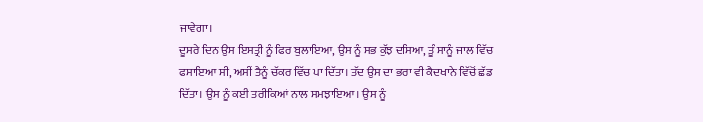ਜਾਵੇਗਾ।
ਦੂਸਰੇ ਦਿਨ ਉਸ ਇਸਤ੍ਰੀ ਨੂੰ ਫਿਰ ਬੁਲਾਇਆ, ਉਸ ਨੂੰ ਸਭ ਕੁੱਝ ਦਸਿਆ, ਤੂੰ ਸਾਨੂੰ ਜਾਲ ਵਿੱਚ
ਫਸਾਇਆ ਸੀ, ਅਸੀਂ ਤੈਨੂੰ ਚੱਕਰ ਵਿੱਚ ਪਾ ਦਿੱਤਾ। ਤੱਦ ਉਸ ਦਾ ਭਰਾ ਵੀ ਕੈਦਖਾਨੇ ਵਿੱਚੋਂ ਛੱਡ
ਦਿੱਤਾ। ਉਸ ਨੂੰ ਕਈ ਤਰੀਕਿਆਂ ਨਾਲ ਸਮਝਾਇਆ। ਉਸ ਨੂੰ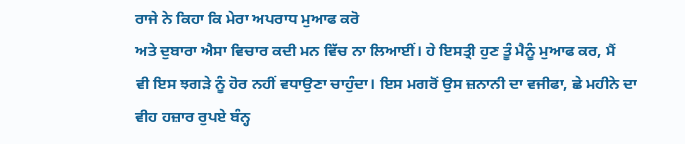ਰਾਜੇ ਨੇ ਕਿਹਾ ਕਿ ਮੇਰਾ ਅਪਰਾਧ ਮੁਆਫ ਕਰੋ
ਅਤੇ ਦੁਬਾਰਾ ਐਸਾ ਵਿਚਾਰ ਕਦੀ ਮਨ ਵਿੱਚ ਨਾ ਲਿਆਈਂ। ਹੇ ਇਸਤ੍ਰੀ ਹੁਣ ਤੂੰ ਮੈਨੂੰ ਮੁਆਫ ਕਰ, ਮੈਂ
ਵੀ ਇਸ ਝਗੜੇ ਨੂੰ ਹੋਰ ਨਹੀਂ ਵਧਾਉਣਾ ਚਾਹੁੰਦਾ। ਇਸ ਮਗਰੋਂ ਉਸ ਜ਼ਨਾਨੀ ਦਾ ਵਜੀਫਾ, ਛੇ ਮਹੀਨੇ ਦਾ
ਵੀਹ ਹਜ਼ਾਰ ਰੁਪਏ ਬੰਨ੍ਹ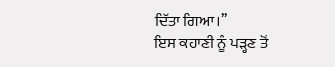ਦਿੱਤਾ ਗਿਆ।’’
ਇਸ ਕਹਾਣੀ ਨੂੰ ਪੜ੍ਹਣ ਤੋਂ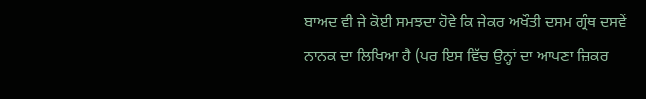ਬਾਅਦ ਵੀ ਜੇ ਕੋਈ ਸਮਝਦਾ ਹੋਵੇ ਕਿ ਜੇਕਰ ਅਖੌਤੀ ਦਸਮ ਗ੍ਰੰਥ ਦਸਵੇਂ
ਨਾਨਕ ਦਾ ਲਿਖਿਆ ਹੈ (ਪਰ ਇਸ ਵਿੱਚ ਉਨ੍ਹਾਂ ਦਾ ਆਪਣਾ ਜ਼ਿਕਰ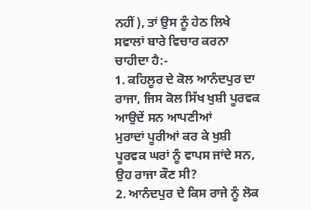ਨਹੀਂ), ਤਾਂ ਉਸ ਨੂੰ ਹੇਠ ਲਿਖੇ
ਸਵਾਲਾਂ ਬਾਰੇ ਵਿਚਾਰ ਕਰਨਾ ਚਾਹੀਦਾ ਹੈ:-
1. ਕਹਿਲੂਰ ਦੇ ਕੋਲ ਆਨੰਦਪੁਰ ਦਾ ਰਾਜਾ, ਜਿਸ ਕੋਲ ਸਿੱਖ ਖੁਸ਼ੀ ਪੂਰਵਕ ਆਉਦੇਂ ਸਨ ਆਪਣੀਆਂ
ਮੁਰਾਦਾਂ ਪੂਰੀਆਂ ਕਰ ਕੇ ਖੁਸ਼ੀ ਪੂਰਵਕ ਘਰਾਂ ਨੂੰ ਵਾਪਸ ਜਾਂਦੇ ਸਨ, ਉਹ ਰਾਜਾ ਕੌਣ ਸੀ?
2. ਆਨੰਦਪੁਰ ਦੇ ਕਿਸ ਰਾਜੇ ਨੂੰ ਲੋਕ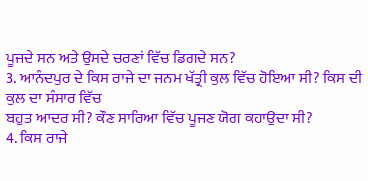ਪੂਜਦੇ ਸਨ ਅਤੇ ਉਸਦੇ ਚਰਣਾਂ ਵਿੱਚ ਡਿਗਦੇ ਸਨ?
3. ਆਨੰਦਪੁਰ ਦੇ ਕਿਸ ਰਾਜੇ ਦਾ ਜਨਮ ਖੱਤ੍ਰੀ ਕੁਲ ਵਿੱਚ ਹੋਇਆ ਸੀ? ਕਿਸ ਦੀ ਕੁਲ ਦਾ ਸੰਸਾਰ ਵਿੱਚ
ਬਹੁਤ ਆਦਰ ਸੀ? ਕੌਣ ਸਾਰਿਆ ਵਿੱਚ ਪੂਜਣ ਯੋਗ ਕਹਾਉਦਾ ਸੀ?
4. ਕਿਸ ਰਾਜੇ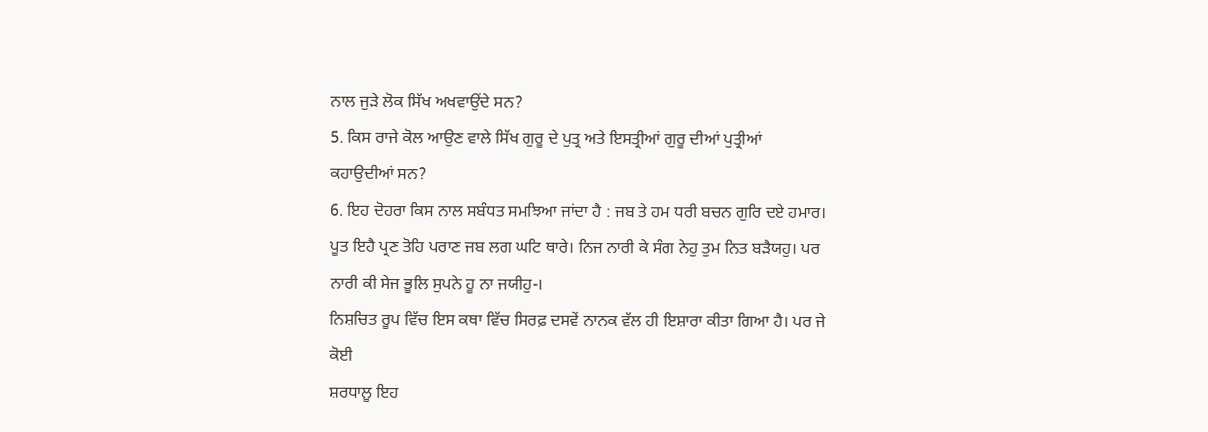ਨਾਲ ਜੁੜੇ ਲੋਕ ਸਿੱਖ ਅਖਵਾਉਂਦੇ ਸਨ?
5. ਕਿਸ ਰਾਜੇ ਕੋਲ ਆਉਣ ਵਾਲੇ ਸਿੱਖ ਗੁਰੂ ਦੇ ਪੁਤ੍ਰ ਅਤੇ ਇਸਤ੍ਰੀਆਂ ਗੁਰੂ ਦੀਆਂ ਪੁਤ੍ਰੀਆਂ
ਕਹਾਉਦੀਆਂ ਸਨ?
6. ਇਹ ਦੋਹਰਾ ਕਿਸ ਨਾਲ ਸਬੰਧਤ ਸਮਝਿਆ ਜਾਂਦਾ ਹੈ : ਜਬ ਤੇ ਹਮ ਧਰੀ ਬਚਨ ਗੁਰਿ ਦਏ ਹਮਾਰ।
ਪੂਤ ਇਹੈ ਪ੍ਰਣ ਤੋਹਿ ਪਰਾਣ ਜਬ ਲਗ ਘਟਿ ਥਾਰੇ। ਨਿਜ ਨਾਰੀ ਕੇ ਸੰਗ ਨੇਹੁ ਤੁਮ ਨਿਤ ਬੜੈਯਹੁ। ਪਰ
ਨਾਰੀ ਕੀ ਸੇਜ ਭੂਲਿ ਸੁਪਨੇ ਹੂ ਨਾ ਜਯੀਹੁ-।
ਨਿਸ਼ਚਿਤ ਰੂਪ ਵਿੱਚ ਇਸ ਕਥਾ ਵਿੱਚ ਸਿਰਫ਼ ਦਸਵੇਂ ਨਾਨਕ ਵੱਲ ਹੀ ਇਸ਼ਾਰਾ ਕੀਤਾ ਗਿਆ ਹੈ। ਪਰ ਜੇ ਕੋਈ
ਸ਼ਰਧਾਲੂ ਇਹ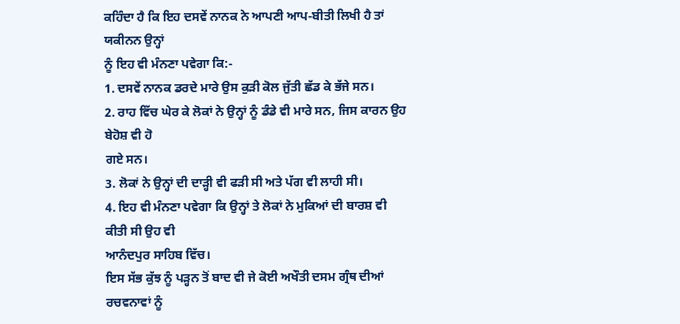ਕਹਿੰਦਾ ਹੈ ਕਿ ਇਹ ਦਸਵੇਂ ਨਾਨਕ ਨੇ ਆਪਣੀ ਆਪ-ਬੀਤੀ ਲਿਖੀ ਹੈ ਤਾਂ ਯਕੀਨਨ ਉਨ੍ਹਾਂ
ਨੂੰ ਇਹ ਵੀ ਮੰਨਣਾ ਪਵੇਗਾ ਕਿ:-
1. ਦਸਵੇਂ ਨਾਨਕ ਡਰਦੇ ਮਾਰੇ ਉਸ ਕੁੜੀ ਕੋਲ ਜੁੱਤੀ ਛੱਡ ਕੇ ਭੱਜੇ ਸਨ।
2. ਰਾਹ ਵਿੱਚ ਘੇਰ ਕੇ ਲੋਕਾਂ ਨੇ ਉਨ੍ਹਾਂ ਨੂੰ ਡੰਡੇ ਵੀ ਮਾਰੇ ਸਨ, ਜਿਸ ਕਾਰਨ ਉਹ ਬੇਹੋਸ਼ ਵੀ ਹੋ
ਗਏ ਸਨ।
3. ਲੋਕਾਂ ਨੇ ਉਨ੍ਹਾਂ ਦੀ ਦਾੜ੍ਹੀ ਵੀ ਫੜੀ ਸੀ ਅਤੇ ਪੱਗ ਵੀ ਲਾਹੀ ਸੀ।
4. ਇਹ ਵੀ ਮੰਨਣਾ ਪਵੇਗਾ ਕਿ ਉਨ੍ਹਾਂ ਤੇ ਲੋਕਾਂ ਨੇ ਮੁਕਿਆਂ ਦੀ ਬਾਰਸ਼ ਵੀ ਕੀਤੀ ਸੀ ਉਹ ਵੀ
ਆਨੰਦਪੁਰ ਸਾਹਿਬ ਵਿੱਚ।
ਇਸ ਸੱਭ ਕੁੱਝ ਨੂੰ ਪੜ੍ਹਨ ਤੋਂ ਬਾਦ ਵੀ ਜੇ ਕੋਈ ਅਖੌਤੀ ਦਸਮ ਗ੍ਰੰਥ ਦੀਆਂ ਰਚਵਨਾਵਾਂ ਨੂੰ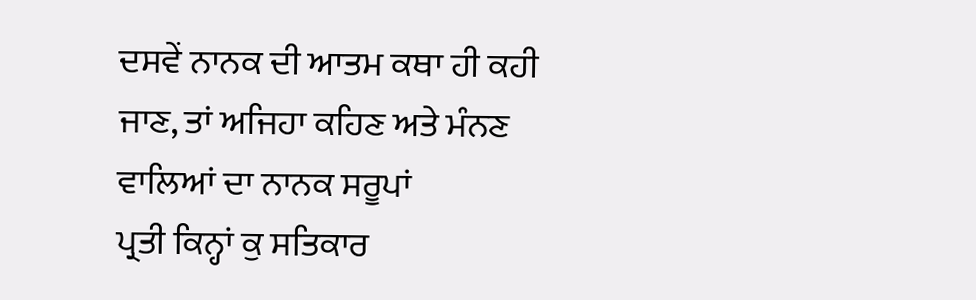ਦਸਵੇਂ ਨਾਨਕ ਦੀ ਆਤਮ ਕਥਾ ਹੀ ਕਹੀ ਜਾਣ, ਤਾਂ ਅਜਿਹਾ ਕਹਿਣ ਅਤੇ ਮੰਨਣ ਵਾਲਿਆਂ ਦਾ ਨਾਨਕ ਸਰੂਪਾਂ
ਪ੍ਰਤੀ ਕਿਨ੍ਹਾਂ ਕੁ ਸਤਿਕਾਰ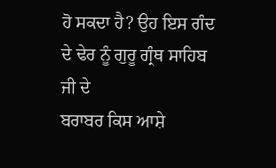ਹੋ ਸਕਦਾ ਹੈ? ਉਹ ਇਸ ਗੰਦ ਦੇ ਢੇਰ ਨੂੰ ਗੁਰੂ ਗ੍ਰੰਥ ਸਾਹਿਬ ਜੀ ਦੇ
ਬਰਾਬਰ ਕਿਸ ਆਸ਼ੇ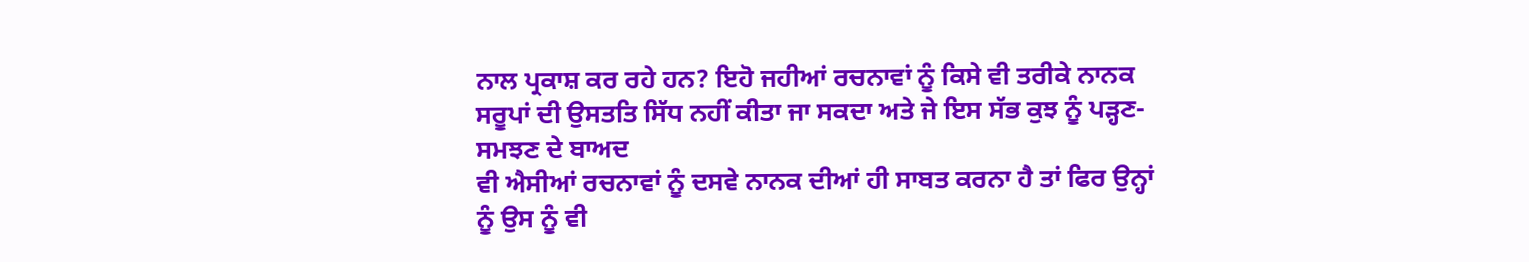ਨਾਲ ਪ੍ਰਕਾਸ਼ ਕਰ ਰਹੇ ਹਨ? ਇਹੋ ਜਹੀਆਂ ਰਚਨਾਵਾਂ ਨੂੰ ਕਿਸੇ ਵੀ ਤਰੀਕੇ ਨਾਨਕ
ਸਰੂਪਾਂ ਦੀ ਉਸਤਤਿ ਸਿੱਧ ਨਹੀਂ ਕੀਤਾ ਜਾ ਸਕਦਾ ਅਤੇ ਜੇ ਇਸ ਸੱਭ ਕੁਝ ਨੂੰ ਪੜ੍ਹਣ-ਸਮਝਣ ਦੇ ਬਾਅਦ
ਵੀ ਐਸੀਆਂ ਰਚਨਾਵਾਂ ਨੂੰ ਦਸਵੇ ਨਾਨਕ ਦੀਆਂ ਹੀ ਸਾਬਤ ਕਰਨਾ ਹੈ ਤਾਂ ਫਿਰ ਉਨ੍ਹਾਂ ਨੂੰ ਉਸ ਨੂੰ ਵੀ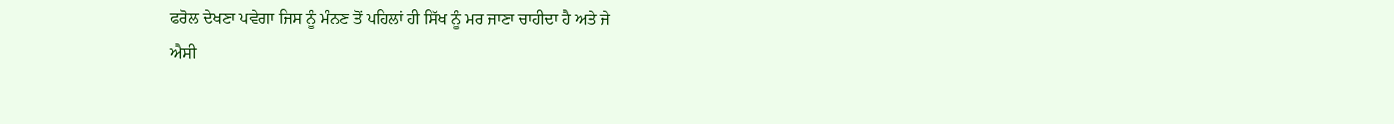ਫਰੋਲ ਦੇਖਣਾ ਪਵੇਗਾ ਜਿਸ ਨੂੰ ਮੰਨਣ ਤੋਂ ਪਹਿਲਾਂ ਹੀ ਸਿੱਖ ਨੂੰ ਮਰ ਜਾਣਾ ਚਾਹੀਦਾ ਹੈ ਅਤੇ ਜੇ
ਐਸੀ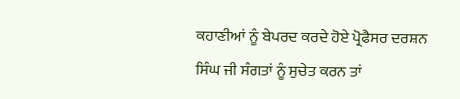ਕਹਾਣੀਆਂ ਨੂੰ ਬੇਪਰਦ ਕਰਦੇ ਹੋਏ ਪ੍ਰੋਫੈਸਰ ਦਰਸ਼ਨ ਸਿੰਘ ਜੀ ਸੰਗਤਾਂ ਨੂੰ ਸੁਚੇਤ ਕਰਨ ਤਾਂ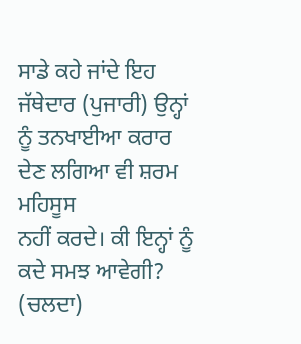ਸਾਡੇ ਕਹੇ ਜਾਂਦੇ ਇਹ ਜੱਥੇਦਾਰ (ਪੁਜਾਰੀ) ਉਨ੍ਹਾਂ ਨੂੰ ਤਨਖਾਈਆ ਕਰਾਰ ਦੇਣ ਲਗਿਆ ਵੀ ਸ਼ਰਮ ਮਹਿਸੂਸ
ਨਹੀਂ ਕਰਦੇ। ਕੀ ਇਨ੍ਹਾਂ ਨੂੰ ਕਦੇ ਸਮਝ ਆਵੇਗੀ? (ਚਲਦਾ)